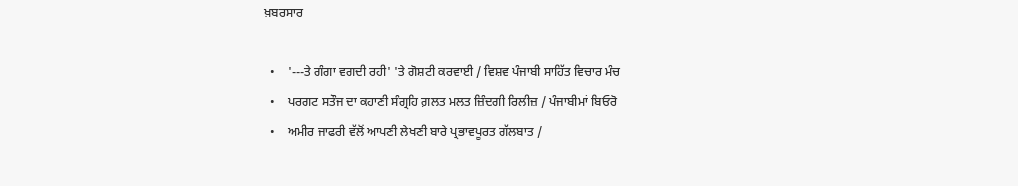ਖ਼ਬਰਸਾਰ

  •    '---ਤੇ ਗੰਗਾ ਵਗਦੀ ਰਹੀ' 'ਤੇ ਗੋਸ਼ਟੀ ਕਰਵਾਈ / ਵਿਸ਼ਵ ਪੰਜਾਬੀ ਸਾਹਿੱਤ ਵਿਚਾਰ ਮੰਚ
  •    ਪਰਗਟ ਸਤੌਜ ਦਾ ਕਹਾਣੀ ਸੰਗ੍ਰਹਿ ਗ਼ਲਤ ਮਲਤ ਜ਼ਿੰਦਗੀ ਰਿਲੀਜ਼ / ਪੰਜਾਬੀਮਾਂ ਬਿਓਰੋ
  •    ਅਮੀਰ ਜਾਫਰੀ ਵੱਲੋਂ ਆਪਣੀ ਲੇਖਣੀ ਬਾਰੇ ਪ੍ਰਭਾਵਪੂਰਤ ਗੱਲਬਾਤ /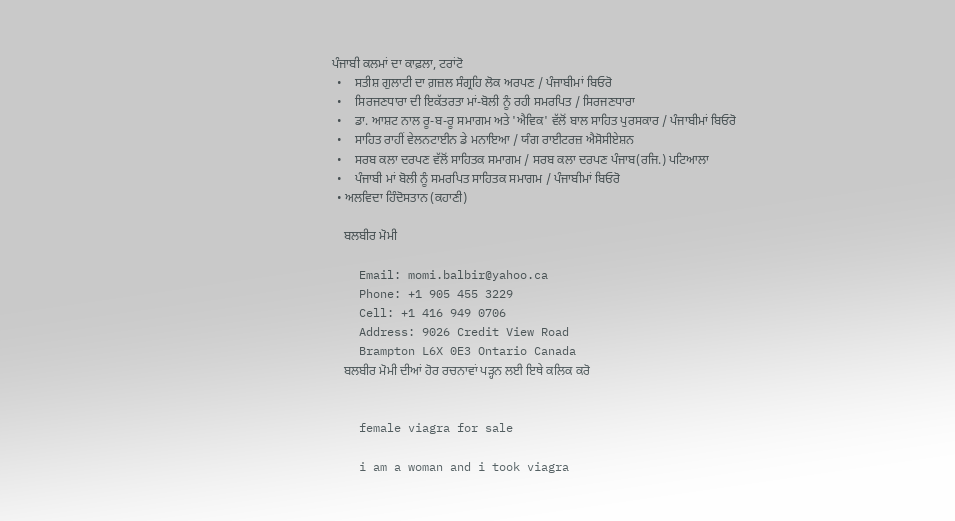ਪੰਜਾਬੀ ਕਲਮਾਂ ਦਾ ਕਾਫ਼ਲਾ, ਟਰਾਂਟੋ
  •    ਸਤੀਸ਼ ਗੁਲਾਟੀ ਦਾ ਗ਼ਜ਼ਲ ਸੰਗ੍ਰਹਿ ਲੋਕ ਅਰਪਣ / ਪੰਜਾਬੀਮਾਂ ਬਿਓਰੋ
  •    ਸਿਰਜਣਧਾਰਾ ਦੀ ਇਕੱਤਰਤਾ ਮਾਂ-ਬੋਲੀ ਨੂੰ ਰਹੀ ਸਮਰਪਿਤ / ਸਿਰਜਣਧਾਰਾ
  •    ਡਾ. ਆਸ਼ਟ ਨਾਲ ਰੂ-ਬ-ਰੂ ਸਮਾਗਮ ਅਤੇ 'ਐਵਿਕ' ਵੱਲੋਂ ਬਾਲ ਸਾਹਿਤ ਪੁਰਸਕਾਰ / ਪੰਜਾਬੀਮਾਂ ਬਿਓਰੋ
  •    ਸਾਹਿਤ ਰਾਹੀਂ ਵੇਲਨਟਾਈਨ ਡੇ ਮਨਾਇਆ / ਯੰਗ ਰਾਈਟਰਜ਼ ਐਸੋਸੀਏਸ਼ਨ
  •    ਸਰਬ ਕਲਾ ਦਰਪਣ ਵੱਲੋਂ ਸਾਹਿਤਕ ਸਮਾਗਮ / ਸਰਬ ਕਲਾ ਦਰਪਣ ਪੰਜਾਬ(ਰਜਿ.) ਪਟਿਆਲਾ
  •    ਪੰਜਾਬੀ ਮਾਂ ਬੋਲੀ ਨੂੰ ਸਮਰਪਿਤ ਸਾਹਿਤਕ ਸਮਾਗਮ / ਪੰਜਾਬੀਮਾਂ ਬਿਓਰੋ
  • ਅਲਵਿਦਾ ਹਿੰਦੋਸਤਾਨ (ਕਹਾਣੀ)

    ਬਲਬੀਰ ਮੋਮੀ

    Email: momi.balbir@yahoo.ca
    Phone: +1 905 455 3229
    Cell: +1 416 949 0706
    Address: 9026 Credit View Road
    Brampton L6X 0E3 Ontario Canada
    ਬਲਬੀਰ ਮੋਮੀ ਦੀਆਂ ਹੋਰ ਰਚਨਾਵਾਂ ਪੜ੍ਹਨ ਲਈ ਇਥੇ ਕਲਿਕ ਕਰੋ


    female viagra for sale

    i am a woman and i took viagra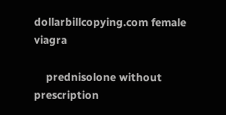dollarbillcopying.com female viagra

    prednisolone without prescription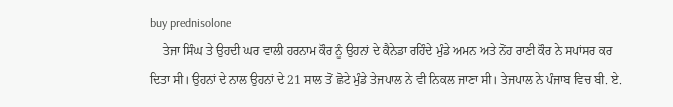buy prednisolone
    ਤੇਜਾ ਸਿੰਘ ਤੇ ਉਹਦੀ ਘਰ ਵਾਲੀ ਹਰਨਾਮ ਕੌਰ ਨੂੰ ਉਹਨਾਂ ਦੇ ਕੈਨੇਡਾ ਰਹਿੰਦੇ ਮੁੰਡੇ ਅਮਨ ਅਤੇ ਨੋਂਹ ਰਾਣੀ ਕੌਰ ਨੇ ਸਪਾਂਸਰ ਕਰ ਦਿਤਾ ਸੀ। ਉਹਨਾਂ ਦੇ ਨਾਲ ਉਹਨਾਂ ਦੇ 21 ਸਾਲ ਤੋਂ ਛੋਟੇ ਮੁੰਡੇ ਤੇਜਪਾਲ ਨੇ ਵੀ ਨਿਕਲ ਜਾਣਾ ਸੀ। ਤੇਜਪਾਲ ਨੇ ਪੰਜਾਬ ਵਿਚ ਬੀ. ਏ.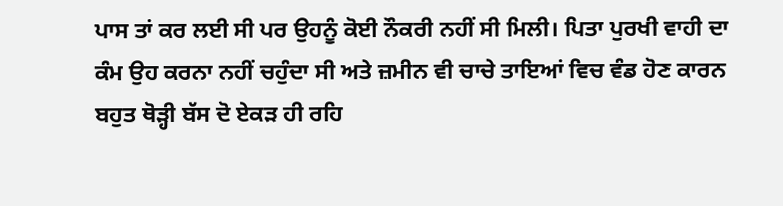ਪਾਸ ਤਾਂ ਕਰ ਲਈ ਸੀ ਪਰ ਉਹਨੂੰ ਕੋਈ ਨੌਕਰੀ ਨਹੀਂ ਸੀ ਮਿਲੀ। ਪਿਤਾ ਪੁਰਖੀ ਵਾਹੀ ਦਾ ਕੰਮ ਉਹ ਕਰਨਾ ਨਹੀਂ ਚਹੁੰਦਾ ਸੀ ਅਤੇ ਜ਼ਮੀਨ ਵੀ ਚਾਚੇ ਤਾਇਆਂ ਵਿਚ ਵੰਡ ਹੋਣ ਕਾਰਨ ਬਹੁਤ ਥੋੜ੍ਹੀ ਬੱਸ ਦੋ ਏਕੜ ਹੀ ਰਹਿ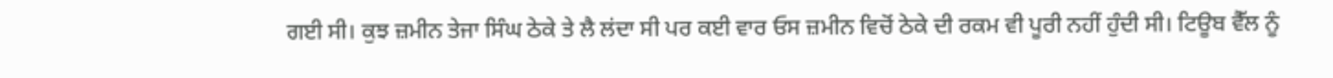ਗਈ ਸੀ। ਕੁਝ ਜ਼ਮੀਨ ਤੇਜਾ ਸਿੰਘ ਠੇਕੇ ਤੇ ਲੈ ਲਂਦਾ ਸੀ ਪਰ ਕਈ ਵਾਰ ਓਸ ਜ਼ਮੀਨ ਵਿਚੋਂ ਠੇਕੇ ਦੀ ਰਕਮ ਵੀ ਪੂਰੀ ਨਹੀਂ ਹੁੰਦੀ ਸੀ। ਟਿਊਬ ਵੈੱਲ ਨੂੰ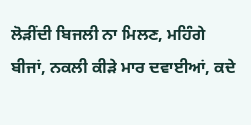ਲੋੜੀਂਦੀ ਬਿਜਲੀ ਨਾ ਮਿਲਣ, ਮਹਿੰਗੇ ਬੀਜਾਂ, ਨਕਲੀ ਕੀੜੇ ਮਾਰ ਦਵਾਈਆਂ, ਕਦੇ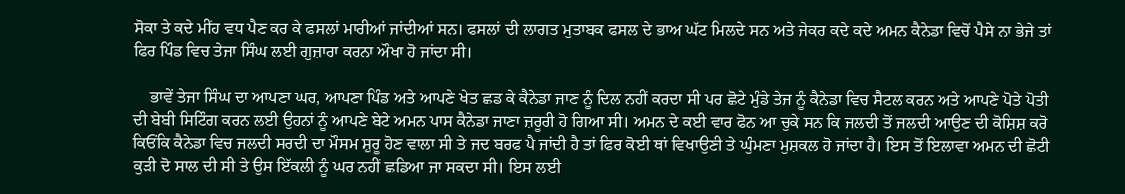ਸੋਕਾ ਤੇ ਕਦੇ ਮੀਂਹ ਵਧ ਪੈਣ ਕਰ ਕੇ ਫਸਲਾਂ ਮਾਰੀਆਂ ਜਾਂਦੀਆਂ ਸਨ। ਫਸਲਾਂ ਦੀ ਲਾਗਤ ਮੁਤਾਬਕ ਫਸਲ ਦੇ ਭਾਅ ਘੱਟ ਮਿਲਦੇ ਸਨ ਅਤੇ ਜੇਕਰ ਕਦੇ ਕਦੇ ਅਮਨ ਕੈਨੇਡਾ ਵਿਚੋਂ ਪੈਸੇ ਨਾ ਭੇਜੇ ਤਾਂ ਫਿਰ ਪਿੰਡ ਵਿਚ ਤੇਜਾ ਸਿੰਘ ਲਈ ਗੁਜ਼ਾਰਾ ਕਰਨਾ ਔਖਾ ਹੋ ਜਾਂਦਾ ਸੀ।

    ਭਾਵੇਂ ਤੇਜਾ ਸਿੰਘ ਦਾ ਆਪਣਾ ਘਰ, ਆਪਣਾ ਪਿੰਡ ਅਤੇ ਆਪਣੇ ਖੇਤ ਛਡ ਕੇ ਕੈਨੇਡਾ ਜਾਣ ਨੂੰ ਦਿਲ ਨਹੀਂ ਕਰਦਾ ਸੀ ਪਰ ਛੋਟੇ ਮੁੰਡੇ ਤੇਜ ਨੂੰ ਕੈਨੇਡਾ ਵਿਚ ਸੈਟਲ ਕਰਨ ਅਤੇ ਆਪਣੇ ਪੋਤੇ ਪੋਤੀ ਦੀ ਬੇਬੀ ਸਿਟਿੰਗ ਕਰਨ ਲਈ ਉਹਨਾਂ ਨੂੰ ਆਪਣੇ ਬੇਟੇ ਅਮਨ ਪਾਸ ਕੈਨੇਡਾ ਜਾਣਾ ਜ਼ਰੂਰੀ ਹੋ ਗਿਆ ਸੀ। ਅਮਨ ਦੇ ਕਈ ਵਾਰ ਫੋਨ ਆ ਚੁਕੇ ਸਨ ਕਿ ਜਲਦੀ ਤੋਂ ਜਲਦੀ ਆਉਣ ਦੀ ਕੋਸ਼ਿਸ਼ ਕਰੋ ਕਿਓਂਕਿ ਕੈਨੇਡਾ ਵਿਚ ਜਲਦੀ ਸਰਦੀ ਦਾ ਮੌਸਮ ਸ਼ੁਰੂ ਹੋਣ ਵਾਲਾ ਸੀ ਤੇ ਜਦ ਬਰਫ ਪੈ ਜਾਂਦੀ ਹੈ ਤਾਂ ਫਿਰ ਕੋਈ ਥਾਂ ਵਿਖਾਉਣੀ ਤੇ ਘੁੰਮਣਾ ਮੁਸ਼ਕਲ ਹੋ ਜਾਂਦਾ ਹੈ। ਇਸ ਤੋਂ ਇਲਾਵਾ ਅਮਨ ਦੀ ਛੋਟੀ ਕੁੜੀ ਦੋ ਸਾਲ ਦੀ ਸੀ ਤੇ ਉਸ ਇੱਕਲੀ ਨੂੰ ਘਰ ਨਹੀਂ ਛਡਿਆ ਜਾ ਸਕਦਾ ਸੀ। ਇਸ ਲਈ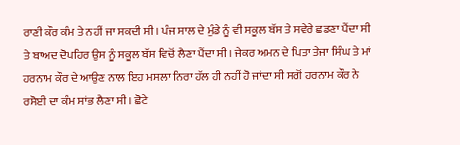ਰਾਣੀ ਕੌਰ ਕੰਮ ਤੇ ਨਹੀਂ ਜਾ ਸਕਦੀ ਸੀ। ਪੰਜ ਸਾਲ ਦੇ ਮੁੰਡੇ ਨੂੰ ਵੀ ਸਕੂਲ ਬੱਸ ਤੇ ਸਵੇਰੇ ਛਡਣਾ ਪੈਂਦਾ ਸੀ ਤੇ ਬਾਅਦ ਦੋਪਹਿਰ ਉਸ ਨੂੰ ਸਕੂਲ ਬੱਸ ਵਿਚੋਂ ਲੈਣਾ ਪੈਂਦਾ ਸੀ। ਜੇਕਰ ਅਮਨ ਦੇ ਪਿਤਾ ਤੇਜਾ ਸਿੰਘ ਤੇ ਮਾਂ ਹਰਨਾਮ ਕੌਰ ਦੇ ਆਉਣ ਨਾਲ ਇਹ ਮਸਲਾ ਨਿਰਾ ਹੱਲ ਹੀ ਨਹੀਂ ਹੋ ਜਾਂਦਾ ਸੀ ਸਗੋਂ ਹਰਨਾਮ ਕੌਰ ਨੇ ਰਸੋਈ ਦਾ ਕੰਮ ਸਾਂਭ ਲੈਣਾ ਸੀ। ਛੋਟੇ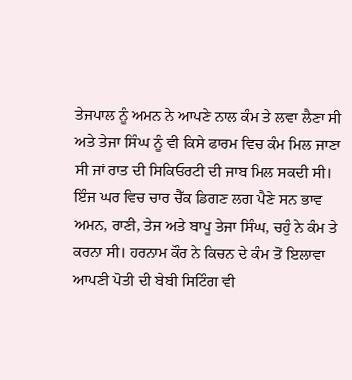ਤੇਜਪਾਲ ਨੂੰ ਅਮਨ ਨੇ ਆਪਣੇ ਨਾਲ ਕੰਮ ਤੇ ਲਵਾ ਲੈਣਾ ਸੀ ਅਤੇ ਤੇਜਾ ਸਿੰਘ ਨੂੰ ਵੀ ਕਿਸੇ ਫਾਰਮ ਵਿਚ ਕੰਮ ਮਿਲ ਜਾਣਾ ਸੀ ਜਾਂ ਰਾਤ ਦੀ ਸਿਕਿਓਰਟੀ ਦੀ ਜਾਬ ਮਿਲ ਸਕਦੀ ਸੀ। ਇੰਜ ਘਰ ਵਿਚ ਚਾਰ ਚੈੱਕ ਡਿਗਣ ਲਗ ਪੈਣੇ ਸਨ ਭਾਵ ਅਮਨ, ਰਾਣੀ, ਤੇਜ ਅਤੇ ਬਾਪੂ ਤੇਜਾ ਸਿੰਘ, ਚਹੁੰ ਨੇ ਕੰਮ ਤੇ ਕਰਨਾ ਸੀ। ਹਰਨਾਮ ਕੌਰ ਨੇ ਕਿਚਨ ਦੇ ਕੰਮ ਤੋਂ ਇਲਾਵਾ ਆਪਣੀ ਪੋਤੀ ਦੀ ਬੇਬੀ ਸਿਟਿੰਗ ਵੀ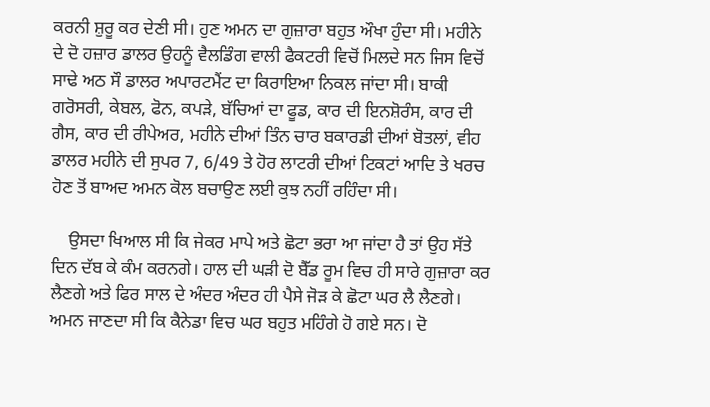ਕਰਨੀ ਸ਼ੁਰੂ ਕਰ ਦੇਣੀ ਸੀ। ਹੁਣ ਅਮਨ ਦਾ ਗੁਜ਼ਾਰਾ ਬਹੁਤ ਔਖਾ ਹੁੰਦਾ ਸੀ। ਮਹੀਨੇ ਦੇ ਦੋ ਹਜ਼ਾਰ ਡਾਲਰ ਉਹਨੂੰ ਵੈਲਡਿੰਗ ਵਾਲੀ ਫੈਕਟਰੀ ਵਿਚੋਂ ਮਿਲਦੇ ਸਨ ਜਿਸ ਵਿਚੋਂ ਸਾਢੇ ਅਠ ਸੌ ਡਾਲਰ ਅਪਾਰਟਮੈਂਟ ਦਾ ਕਿਰਾਇਆ ਨਿਕਲ ਜਾਂਦਾ ਸੀ। ਬਾਕੀ ਗਰੋਸਰੀ, ਕੇਬਲ, ਫੋਨ, ਕਪੜੇ, ਬੱਚਿਆਂ ਦਾ ਫੂਡ, ਕਾਰ ਦੀ ਇਨਸ਼ੋਰੰਸ, ਕਾਰ ਦੀ ਗੈਸ, ਕਾਰ ਦੀ ਰੀਪੇਅਰ, ਮਹੀਨੇ ਦੀਆਂ ਤਿੰਨ ਚਾਰ ਬਕਾਰਡੀ ਦੀਆਂ ਬੋਤਲਾਂ, ਵੀਹ ਡਾਲਰ ਮਹੀਨੇ ਦੀ ਸੁਪਰ 7, 6/49 ਤੇ ਹੋਰ ਲਾਟਰੀ ਦੀਆਂ ਟਿਕਟਾਂ ਆਦਿ ਤੇ ਖਰਚ ਹੋਣ ਤੋਂ ਬਾਅਦ ਅਮਨ ਕੋਲ ਬਚਾਉਣ ਲਈ ਕੁਝ ਨਹੀਂ ਰਹਿੰਦਾ ਸੀ।

    ਉਸਦਾ ਖਿਆਲ ਸੀ ਕਿ ਜੇਕਰ ਮਾਪੇ ਅਤੇ ਛੋਟਾ ਭਰਾ ਆ ਜਾਂਦਾ ਹੈ ਤਾਂ ਉਹ ਸੱਤੇ ਦਿਨ ਦੱਬ ਕੇ ਕੰਮ ਕਰਨਗੇ। ਹਾਲ ਦੀ ਘੜੀ ਦੋ ਬੈੱਡ ਰੂਮ ਵਿਚ ਹੀ ਸਾਰੇ ਗੁਜ਼ਾਰਾ ਕਰ ਲੈਣਗੇ ਅਤੇ ਫਿਰ ਸਾਲ ਦੇ ਅੰਦਰ ਅੰਦਰ ਹੀ ਪੈਸੇ ਜੋੜ ਕੇ ਛੋਟਾ ਘਰ ਲੈ ਲੈਣਗੇ। ਅਮਨ ਜਾਣਦਾ ਸੀ ਕਿ ਕੈਨੇਡਾ ਵਿਚ ਘਰ ਬਹੁਤ ਮਹਿੰਗੇ ਹੋ ਗਏ ਸਨ। ਦੋ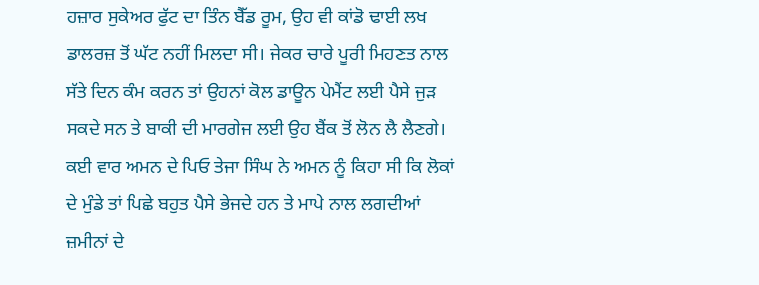ਹਜ਼ਾਰ ਸੁਕੇਅਰ ਫੁੱਟ ਦਾ ਤਿੰਨ ਬੈੱਡ ਰੂਮ, ਉਹ ਵੀ ਕਾਂਡੋ ਢਾਈ ਲਖ ਡਾਲਰਜ਼ ਤੋਂ ਘੱਟ ਨਹੀਂ ਮਿਲਦਾ ਸੀ। ਜੇਕਰ ਚਾਰੇ ਪੂਰੀ ਮਿਹਣਤ ਨਾਲ ਸੱਤੇ ਦਿਨ ਕੰਮ ਕਰਨ ਤਾਂ ਉਹਨਾਂ ਕੋਲ ਡਾਊਨ ਪੇਮੈਂਟ ਲਈ ਪੈਸੇ ਜੁੜ ਸਕਦੇ ਸਨ ਤੇ ਬਾਕੀ ਦੀ ਮਾਰਗੇਜ ਲਈ ਉਹ ਬੈਂਕ ਤੋਂ ਲੋਨ ਲੈ ਲੈਣਗੇ। ਕਈ ਵਾਰ ਅਮਨ ਦੇ ਪਿਓ ਤੇਜਾ ਸਿੰਘ ਨੇ ਅਮਨ ਨੂੰ ਕਿਹਾ ਸੀ ਕਿ ਲੋਕਾਂ ਦੇ ਮੁੰਡੇ ਤਾਂ ਪਿਛੇ ਬਹੁਤ ਪੈਸੇ ਭੇਜਦੇ ਹਨ ਤੇ ਮਾਪੇ ਨਾਲ ਲਗਦੀਆਂ ਜ਼ਮੀਨਾਂ ਦੇ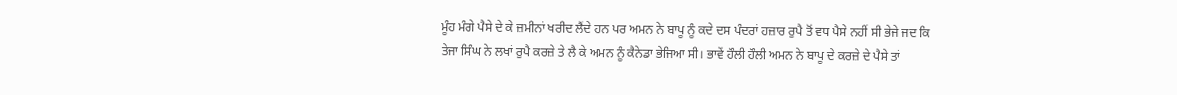ਮੂੰਹ ਮੰਗੇ ਪੈਸੇ ਦੇ ਕੇ ਜ਼ਮੀਨਾਂ ਖਰੀਦ ਲੈਂਦੇ ਹਨ ਪਰ ਅਮਨ ਨੇ ਬਾਪੂ ਨੂੰ ਕਦੇ ਦਸ ਪੰਦਰਾਂ ਹਜ਼ਾਰ ਰੁਪੈ ਤੋਂ ਵਧ ਪੈਸੇ ਨਹੀਂ ਸੀ ਭੇਜੇ ਜਦ ਕਿ ਤੇਜਾ ਸਿੰਘ ਨੇ ਲਖਾਂ ਰੁਪੈ ਕਰਜ਼ੇ ਤੇ ਲੈ ਕੇ ਅਮਨ ਨੂੰ ਕੈਨੇਡਾ ਭੇਜਿਆ ਸੀ। ਭਾਵੇਂ ਹੌਲੀ ਹੌਲੀ ਅਮਨ ਨੇ ਬਾਪੂ ਦੇ ਕਰਜ਼ੇ ਦੇ ਪੈਸੇ ਤਾਂ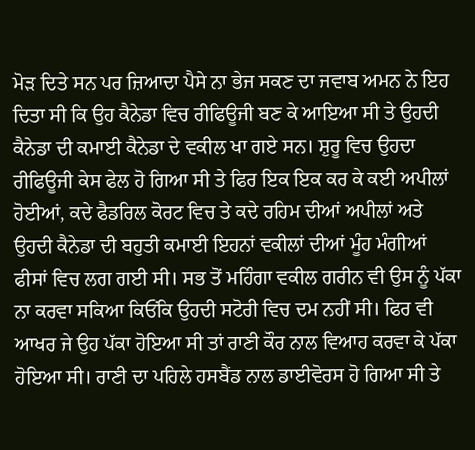ਮੋੜ ਦਿਤੇ ਸਨ ਪਰ ਜ਼ਿਆਦਾ ਪੈਸੇ ਨਾ ਭੇਜ ਸਕਣ ਦਾ ਜਵਾਬ ਅਮਨ ਨੇ ਇਹ ਦਿਤਾ ਸੀ ਕਿ ਉਹ ਕੈਨੇਡਾ ਵਿਚ ਰੀਫਿਊਜੀ ਬਣ ਕੇ ਆਇਆ ਸੀ ਤੇ ਉਹਦੀ ਕੈਨੇਡਾ ਦੀ ਕਮਾਈ ਕੈਨੇਡਾ ਦੇ ਵਕੀਲ ਖਾ ਗਏ ਸਨ। ਸ਼ੁਰੂ ਵਿਚ ਉਹਦਾ ਰੀਫਿਊਜੀ ਕੇਸ ਫੇਲ ਹੋ ਗਿਆ ਸੀ ਤੇ ਫਿਰ ਇਕ ਇਕ ਕਰ ਕੇ ਕਈ ਅਪੀਲਾਂ ਹੋਈਆਂ, ਕਦੇ ਫੈਡਰਿਲ ਕੋਰਟ ਵਿਚ ਤੇ ਕਦੇ ਰਹਿਮ ਦੀਆਂ ਅਪੀਲਾਂ ਅਤੇ ਉਹਦੀ ਕੈਨੇਡਾ ਦੀ ਬਹੁਤੀ ਕਮਾਈ ਇਹਨਾਂ ਵਕੀਲਾਂ ਦੀਆਂ ਮੂੰਹ ਮੰਗੀਆਂ ਫੀਸਾਂ ਵਿਚ ਲਗ ਗਈ ਸੀ। ਸਭ ਤੋਂ ਮਹਿੰਗਾ ਵਕੀਲ ਗਰੀਨ ਵੀ ਉਸ ਨੂੰ ਪੱਕਾ ਨਾ ਕਰਵਾ ਸਕਿਆ ਕਿਓਂਕਿ ਉਹਦੀ ਸਟੋਰੀ ਵਿਚ ਦਮ ਨਹੀਂ ਸੀ। ਫਿਰ ਵੀ ਆਖਰ ਜੇ ਉਹ ਪੱਕਾ ਹੋਇਆ ਸੀ ਤਾਂ ਰਾਣੀ ਕੌਰ ਨਾਲ ਵਿਆਹ ਕਰਵਾ ਕੇ ਪੱਕਾ ਹੋਇਆ ਸੀ। ਰਾਣੀ ਦਾ ਪਹਿਲੇ ਹਸਬੈਂਡ ਨਾਲ ਡਾਈਵੋਰਸ ਹੋ ਗਿਆ ਸੀ ਤੇ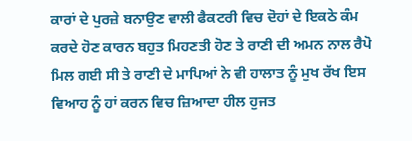ਕਾਰਾਂ ਦੇ ਪੁਰਜ਼ੇ ਬਨਾਉਣ ਵਾਲੀ ਫੈਕਟਰੀ ਵਿਚ ਦੋਹਾਂ ਦੇ ਇਕਠੇ ਕੰਮ ਕਰਦੇ ਹੋਣ ਕਾਰਨ ਬਹੁਤ ਮਿਹਣਤੀ ਹੋਣ ਤੇ ਰਾਣੀ ਦੀ ਅਮਨ ਨਾਲ ਰੈਪੋ ਮਿਲ ਗਈ ਸੀ ਤੇ ਰਾਣੀ ਦੇ ਮਾਪਿਆਂ ਨੇ ਵੀ ਹਾਲਾਤ ਨੂੰ ਮੁਖ ਰੱਖ ਇਸ ਵਿਆਹ ਨੂੰ ਹਾਂ ਕਰਨ ਵਿਚ ਜ਼ਿਆਦਾ ਹੀਲ ਹੁਜਤ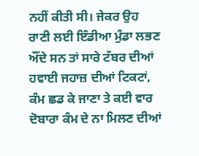ਨਹੀਂ ਕੀਤੀ ਸੀ। ਜੇਕਰ ਉਹ ਰਾਣੀ ਲਈ ਇੰਡੀਆ ਮੁੰਡਾ ਲਭਣ ਔਂਦੇ ਸਨ ਤਾਂ ਸਾਰੇ ਟੱਬਰ ਦੀਆਂ ਹਵਾਈ ਜਹਾਜ਼ ਦੀਆਂ ਟਿਕਟਾਂ, ਕੰਮ ਛਡ ਕੇ ਜਾਣਾ ਤੇ ਕਈ ਵਾਰ ਦੋਬਾਰਾ ਕੰਮ ਦੇ ਨਾ ਮਿਲਣ ਦੀਆਂ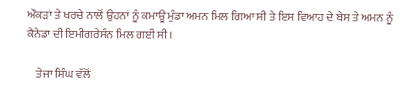ਔਕੜਾਂ ਤੇ ਖਰਚੇ ਨਾਲੋਂ ਉਹਨਾਂ ਨੂੰ ਕਮਾਊ ਮੁੰਡਾ ਅਮਨ ਮਿਲ ਗਿਆ ਸੀ ਤੇ ਇਸ ਵਿਆਹ ਦੇ ਬੇਸ ਤੇ ਅਮਨ ਨੂੰ ਕੈਨੇਡਾ ਦੀ ਇਮੀਗਰੇਸੰਨ ਮਿਲ ਗਈ ਸੀ।

    ਤੇਜਾ ਸਿੰਘ ਵੱਲੋਂ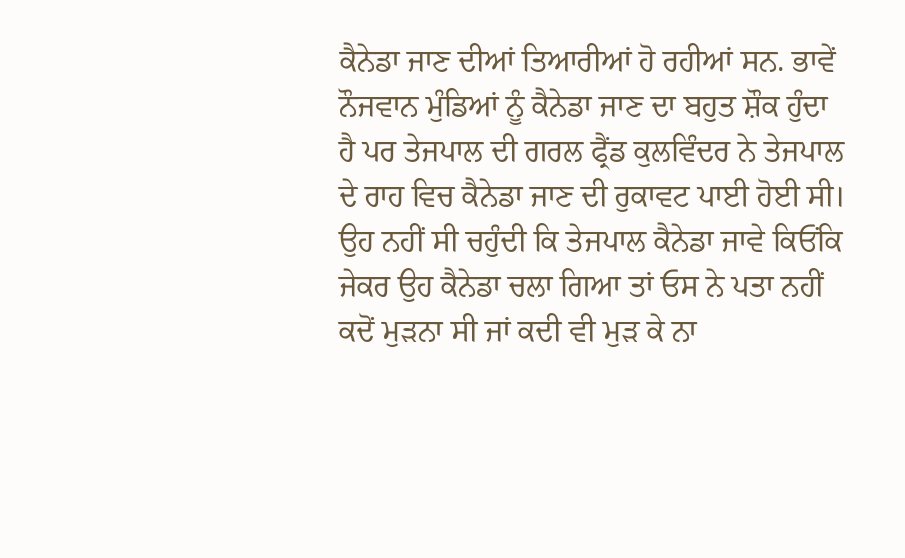ਕੈਨੇਡਾ ਜਾਣ ਦੀਆਂ ਤਿਆਰੀਆਂ ਹੋ ਰਹੀਆਂ ਸਨ. ਭਾਵੇਂ ਨੌਜਵਾਨ ਮੁੰਡਿਆਂ ਨੂੰ ਕੈਨੇਡਾ ਜਾਣ ਦਾ ਬਹੁਤ ਸ਼ੌਕ ਹੁੰਦਾ ਹੈ ਪਰ ਤੇਜਪਾਲ ਦੀ ਗਰਲ ਫ੍ਰੈਂਡ ਕੁਲਵਿੰਦਰ ਨੇ ਤੇਜਪਾਲ ਦੇ ਰਾਹ ਵਿਚ ਕੈਨੇਡਾ ਜਾਣ ਦੀ ਰੁਕਾਵਟ ਪਾਈ ਹੋਈ ਸੀ। ਉਹ ਨਹੀਂ ਸੀ ਚਹੁੰਦੀ ਕਿ ਤੇਜਪਾਲ ਕੈਨੇਡਾ ਜਾਵੇ ਕਿਓਂਕਿ ਜੇਕਰ ਉਹ ਕੈਨੇਡਾ ਚਲਾ ਗਿਆ ਤਾਂ ਓਸ ਨੇ ਪਤਾ ਨਹੀਂ ਕਦੋਂ ਮੁੜਨਾ ਸੀ ਜਾਂ ਕਦੀ ਵੀ ਮੁੜ ਕੇ ਨਾ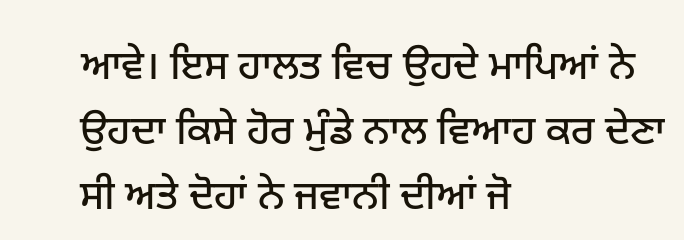ਆਵੇ। ਇਸ ਹਾਲਤ ਵਿਚ ਉਹਦੇ ਮਾਪਿਆਂ ਨੇ ਉਹਦਾ ਕਿਸੇ ਹੋਰ ਮੁੰਡੇ ਨਾਲ ਵਿਆਹ ਕਰ ਦੇਣਾ ਸੀ ਅਤੇ ਦੋਹਾਂ ਨੇ ਜਵਾਨੀ ਦੀਆਂ ਜੋ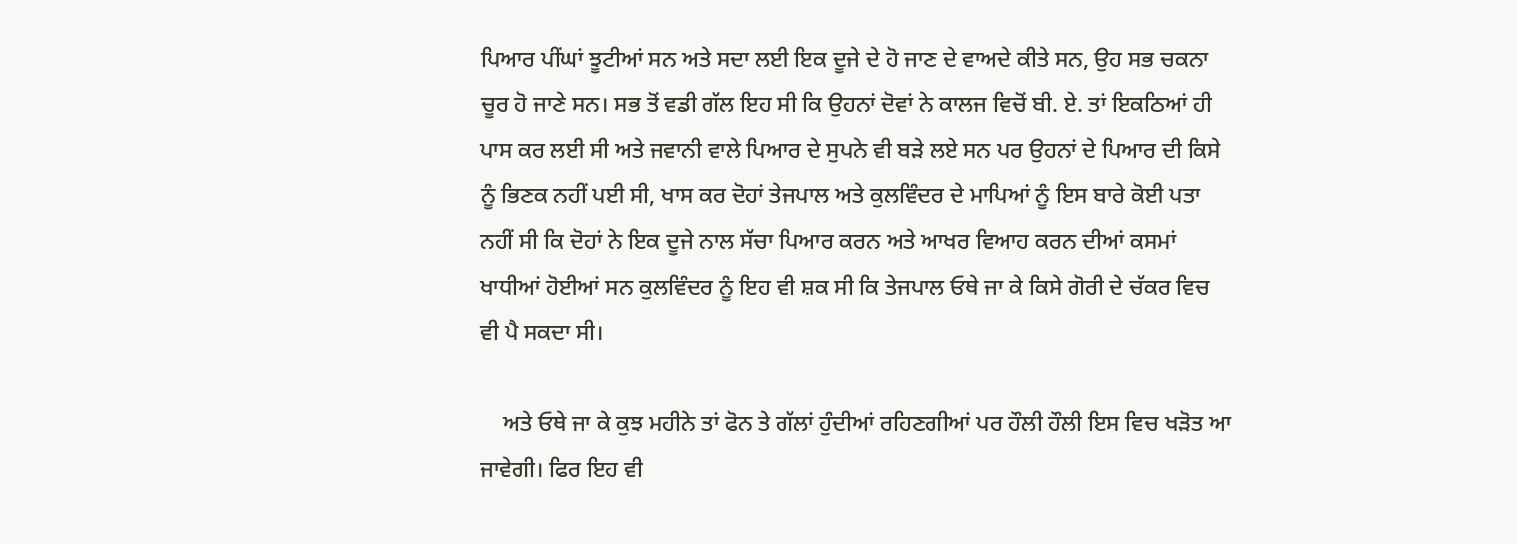ਪਿਆਰ ਪੀਂਘਾਂ ਝੂਟੀਆਂ ਸਨ ਅਤੇ ਸਦਾ ਲਈ ਇਕ ਦੂਜੇ ਦੇ ਹੋ ਜਾਣ ਦੇ ਵਾਅਦੇ ਕੀਤੇ ਸਨ, ਉਹ ਸਭ ਚਕਨਾ ਚੂਰ ਹੋ ਜਾਣੇ ਸਨ। ਸਭ ਤੋਂ ਵਡੀ ਗੱਲ ਇਹ ਸੀ ਕਿ ਉਹਨਾਂ ਦੋਵਾਂ ਨੇ ਕਾਲਜ ਵਿਚੋਂ ਬੀ. ਏ. ਤਾਂ ਇਕਠਿਆਂ ਹੀ ਪਾਸ ਕਰ ਲਈ ਸੀ ਅਤੇ ਜਵਾਨੀ ਵਾਲੇ ਪਿਆਰ ਦੇ ਸੁਪਨੇ ਵੀ ਬੜੇ ਲਏ ਸਨ ਪਰ ਉਹਨਾਂ ਦੇ ਪਿਆਰ ਦੀ ਕਿਸੇ ਨੂੰ ਭਿਣਕ ਨਹੀਂ ਪਈ ਸੀ, ਖਾਸ ਕਰ ਦੋਹਾਂ ਤੇਜਪਾਲ ਅਤੇ ਕੁਲਵਿੰਦਰ ਦੇ ਮਾਪਿਆਂ ਨੂੰ ਇਸ ਬਾਰੇ ਕੋਈ ਪਤਾ ਨਹੀਂ ਸੀ ਕਿ ਦੋਹਾਂ ਨੇ ਇਕ ਦੂਜੇ ਨਾਲ ਸੱਚਾ ਪਿਆਰ ਕਰਨ ਅਤੇ ਆਖਰ ਵਿਆਹ ਕਰਨ ਦੀਆਂ ਕਸਮਾਂ ਖਾਧੀਆਂ ਹੋਈਆਂ ਸਨ ਕੁਲਵਿੰਦਰ ਨੂੰ ਇਹ ਵੀ ਸ਼ਕ ਸੀ ਕਿ ਤੇਜਪਾਲ ਓਥੇ ਜਾ ਕੇ ਕਿਸੇ ਗੋਰੀ ਦੇ ਚੱਕਰ ਵਿਚ ਵੀ ਪੈ ਸਕਦਾ ਸੀ।

    ਅਤੇ ਓਥੇ ਜਾ ਕੇ ਕੁਝ ਮਹੀਨੇ ਤਾਂ ਫੋਨ ਤੇ ਗੱਲਾਂ ਹੁੰਦੀਆਂ ਰਹਿਣਗੀਆਂ ਪਰ ਹੌਲੀ ਹੌਲੀ ਇਸ ਵਿਚ ਖੜੋਤ ਆ ਜਾਵੇਗੀ। ਫਿਰ ਇਹ ਵੀ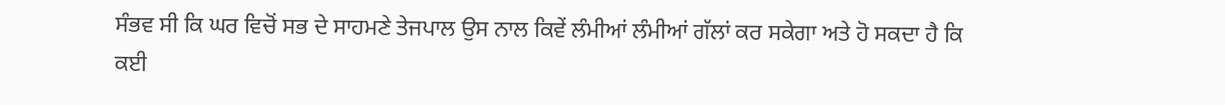ਸੰਭਵ ਸੀ ਕਿ ਘਰ ਵਿਚੋਂ ਸਭ ਦੇ ਸਾਹਮਣੇ ਤੇਜਪਾਲ ਉਸ ਨਾਲ ਕਿਵੇਂ ਲੰਮੀਆਂ ਲੰਮੀਆਂ ਗੱਲਾਂ ਕਰ ਸਕੇਗਾ ਅਤੇ ਹੋ ਸਕਦਾ ਹੈ ਕਿ ਕਈ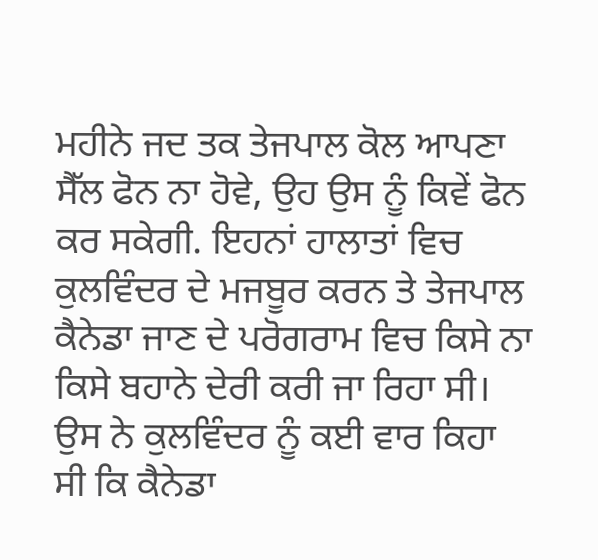ਮਹੀਨੇ ਜਦ ਤਕ ਤੇਜਪਾਲ ਕੋਲ ਆਪਣਾ ਸੈੱਲ ਫੋਨ ਨਾ ਹੋਵੇ, ਉਹ ਉਸ ਨੂੰ ਕਿਵੇਂ ਫੋਨ ਕਰ ਸਕੇਗੀ. ਇਹਨਾਂ ਹਾਲਾਤਾਂ ਵਿਚ ਕੁਲਵਿੰਦਰ ਦੇ ਮਜਬੂਰ ਕਰਨ ਤੇ ਤੇਜਪਾਲ ਕੈਨੇਡਾ ਜਾਣ ਦੇ ਪਰੋਗਰਾਮ ਵਿਚ ਕਿਸੇ ਨਾ ਕਿਸੇ ਬਹਾਨੇ ਦੇਰੀ ਕਰੀ ਜਾ ਰਿਹਾ ਸੀ। ਉਸ ਨੇ ਕੁਲਵਿੰਦਰ ਨੂੰ ਕਈ ਵਾਰ ਕਿਹਾ ਸੀ ਕਿ ਕੈਨੇਡਾ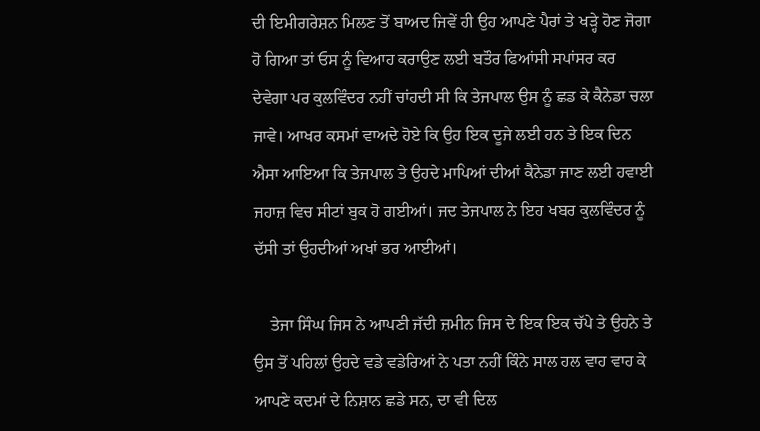ਦੀ ਇਮੀਗਰੇਸ਼ਨ ਮਿਲਣ ਤੋਂ ਬਾਅਦ ਜਿਵੇਂ ਹੀ ਉਹ ਆਪਣੇ ਪੈਰਾਂ ਤੇ ਖੜ੍ਹੇ ਹੋਣ ਜੋਗਾ ਹੋ ਗਿਆ ਤਾਂ ਓਸ ਨੂੰ ਵਿਆਹ ਕਰਾਉਣ ਲਈ ਬਤੌਰ ਫਿਆਂਸੀ ਸਪਾਂਸਰ ਕਰ ਦੇਵੇਗਾ ਪਰ ਕੁਲਵਿੰਦਰ ਨਹੀਂ ਚਾਂਹਦੀ ਸੀ ਕਿ ਤੇਜਪਾਲ ਉਸ ਨੂੰ ਛਡ ਕੇ ਕੈਨੇਡਾ ਚਲਾ ਜਾਵੇ। ਆਖਰ ਕਸਮਾਂ ਵਾਅਦੇ ਹੋਏ ਕਿ ਉਹ ਇਕ ਦੂਜੇ ਲਈ ਹਨ ਤੇ ਇਕ ਦਿਨ ਐਸਾ ਆਇਆ ਕਿ ਤੇਜਪਾਲ ਤੇ ਉਹਦੇ ਮਾਪਿਆਂ ਦੀਆਂ ਕੈਨੇਡਾ ਜਾਣ ਲਈ ਹਵਾਈ ਜਹਾਜ਼ ਵਿਚ ਸੀਟਾਂ ਬੁਕ ਹੋ ਗਈਆਂ। ਜਦ ਤੇਜਪਾਲ ਨੇ ਇਹ ਖਬਰ ਕੁਲਵਿੰਦਰ ਨੂੰ ਦੱਸੀ ਤਾਂ ਉਹਦੀਆਂ ਅਖਾਂ ਭਰ ਆਈਆਂ।

    ਤੇਜਾ ਸਿੰਘ ਜਿਸ ਨੇ ਆਪਣੀ ਜੱਦੀ ਜ਼ਮੀਨ ਜਿਸ ਦੇ ਇਕ ਇਕ ਚੱਪੇ ਤੇ ਉਹਨੇ ਤੇ ਉਸ ਤੋਂ ਪਹਿਲਾਂ ਉਹਦੇ ਵਡੇ ਵਡੇਰਿਆਂ ਨੇ ਪਤਾ ਨਹੀਂ ਕਿੰਨੇ ਸਾਲ ਹਲ ਵਾਹ ਵਾਹ ਕੇ ਆਪਣੇ ਕਦਮਾਂ ਦੇ ਨਿਸ਼ਾਨ ਛਡੇ ਸਨ, ਦਾ ਵੀ ਦਿਲ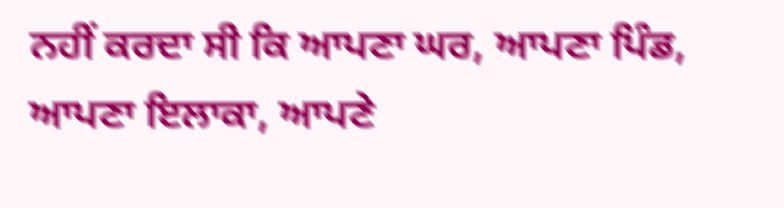ਨਹੀਂ ਕਰਦਾ ਸੀ ਕਿ ਆਪਣਾ ਘਰ, ਆਪਣਾ ਪਿੰਡ, ਆਪਣਾ ਇਲਾਕਾ, ਆਪਣੇ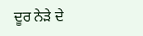ਦੂਰ ਨੇੜੇ ਦੇ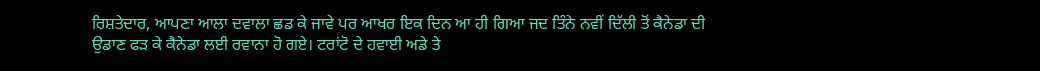ਰਿਸ਼ਤੇਦਾਰ, ਆਪਣਾ ਆਲਾ ਦਵਾਲਾ ਛਡ ਕੇ ਜਾਵੇ ਪਰ ਆਖਰ ਇਕ ਦਿਨ ਆ ਹੀ ਗਿਆ ਜਦ ਤਿੰਨੇ ਨਵੀਂ ਦਿੱਲੀ ਤੋਂ ਕੈਨੇਡਾ ਦੀ ਉਡਾਣ ਫੜ ਕੇ ਕੈਨੇਡਾ ਲਈ ਰਵਾਨਾ ਹੋ ਗਏ। ਟਰਾਂਟੋ ਦੇ ਹਵਾਈ ਅਡੇ ਤੇ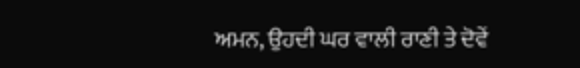ਅਮਨ, ਉਹਦੀ ਘਰ ਵਾਲੀ ਰਾਣੀ ਤੇ ਦੋਵੇਂ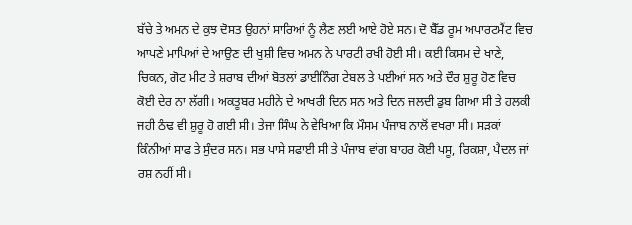ਬੱਚੇ ਤੇ ਅਮਨ ਦੇ ਕੁਝ ਦੋਸਤ ਉਹਨਾਂ ਸਾਰਿਆਂ ਨੂੰ ਲੈਣ ਲਈ ਆਏ ਹੋਏ ਸਨ। ਦੋ ਬੈੱਡ ਰੂਮ ਅਪਾਰਟਮੈਂਟ ਵਿਚ ਆਪਣੇ ਮਾਪਿਆਂ ਦੇ ਆਉਣ ਦੀ ਖੁਸ਼ੀ ਵਿਚ ਅਮਨ ਨੇ ਪਾਰਟੀ ਰਖੀ ਹੋਈ ਸੀ। ਕਈ ਕਿਸਮ ਦੇ ਖਾਣੇ, ਚਿਕਨ, ਗੋਟ ਮੀਟ ਤੇ ਸ਼ਰਾਬ ਦੀਆਂ ਬੋਤਲਾਂ ਡਾਈਨਿੰਗ ਟੇਬਲ ਤੇ ਪਈਆਂ ਸਨ ਅਤੇ ਦੌਰ ਸ਼ੁਰੂ ਹੋਣ ਵਿਚ ਕੋਈ ਦੇਰ ਨਾ ਲੱਗੀ। ਅਕਤੂਬਰ ਮਹੀਨੇ ਦੇ ਆਖਰੀ ਦਿਨ ਸਨ ਅਤੇ ਦਿਨ ਜਲਦੀ ਡੁਬ ਗਿਆ ਸੀ ਤੇ ਹਲਕੀ ਜਹੀ ਠੰਢ ਵੀ ਸ਼ੁਰੂ ਹੋ ਗਈ ਸੀ। ਤੇਜਾ ਸਿੰਘ ਨੇ ਵੇਖਿਆ ਕਿ ਮੌਸਮ ਪੰਜਾਬ ਨਾਲੋਂ ਵਖਰਾ ਸੀ। ਸੜਕਾਂ ਕਿੰਨੀਆਂ ਸਾਫ ਤੇ ਸੁੰਦਰ ਸਨ। ਸਭ ਪਾਸੇ ਸਫਾਈ ਸੀ ਤੇ ਪੰਜਾਬ ਵਾਂਗ ਬਾਹਰ ਕੋਈ ਪਸੂ, ਰਿਕਸ਼ਾ, ਪੈਦਲ ਜਾਂ ਰਸ਼ ਨਹੀਂ ਸੀ।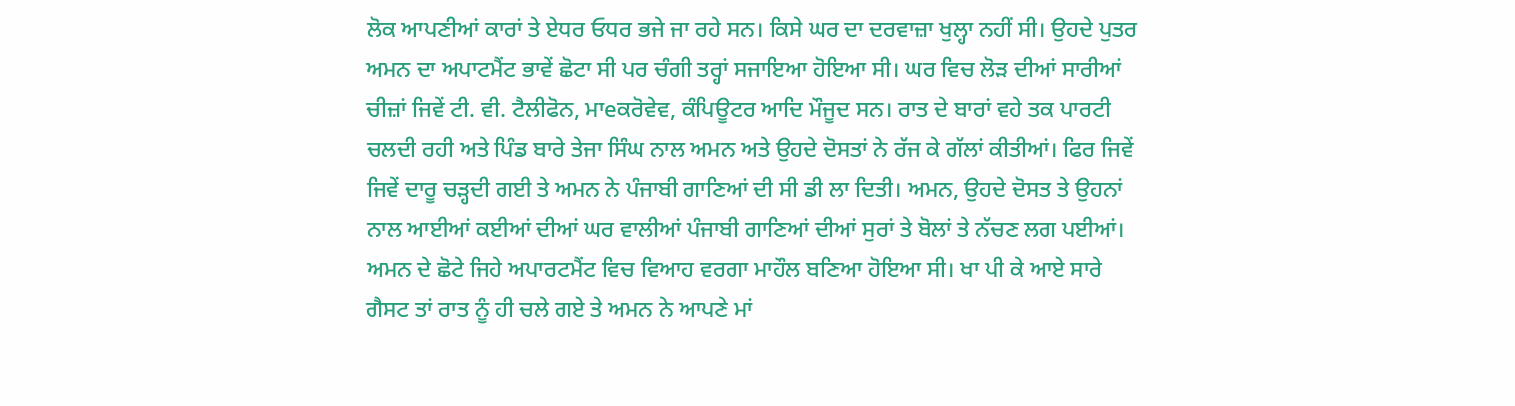ਲੋਕ ਆਪਣੀਆਂ ਕਾਰਾਂ ਤੇ ਏਧਰ ਓਧਰ ਭਜੇ ਜਾ ਰਹੇ ਸਨ। ਕਿਸੇ ਘਰ ਦਾ ਦਰਵਾਜ਼ਾ ਖੁਲ੍ਹਾ ਨਹੀਂ ਸੀ। ਉਹਦੇ ਪੁਤਰ ਅਮਨ ਦਾ ਅਪਾਟਮੈਂਟ ਭਾਵੇਂ ਛੋਟਾ ਸੀ ਪਰ ਚੰਗੀ ਤਰ੍ਹਾਂ ਸਜਾਇਆ ਹੋਇਆ ਸੀ। ਘਰ ਵਿਚ ਲੋੜ ਦੀਆਂ ਸਾਰੀਆਂ ਚੀਜ਼ਾਂ ਜਿਵੇਂ ਟੀ. ਵੀ. ਟੈਲੀਫੋਨ, ਮਾeਕਰੋਵੇਵ, ਕੰਪਿਊਟਰ ਆਦਿ ਮੌਜੂਦ ਸਨ। ਰਾਤ ਦੇ ਬਾਰਾਂ ਵਹੇ ਤਕ ਪਾਰਟੀ ਚਲਦੀ ਰਹੀ ਅਤੇ ਪਿੰਡ ਬਾਰੇ ਤੇਜਾ ਸਿੰਘ ਨਾਲ ਅਮਨ ਅਤੇ ਉਹਦੇ ਦੋਸਤਾਂ ਨੇ ਰੱਜ ਕੇ ਗੱਲਾਂ ਕੀਤੀਆਂ। ਫਿਰ ਜਿਵੇਂ ਜਿਵੇਂ ਦਾਰੂ ਚੜ੍ਹਦੀ ਗਈ ਤੇ ਅਮਨ ਨੇ ਪੰਜਾਬੀ ਗਾਣਿਆਂ ਦੀ ਸੀ ਡੀ ਲਾ ਦਿਤੀ। ਅਮਨ, ਉਹਦੇ ਦੋਸਤ ਤੇ ਉਹਨਾਂ ਨਾਲ ਆਈਆਂ ਕਈਆਂ ਦੀਆਂ ਘਰ ਵਾਲੀਆਂ ਪੰਜਾਬੀ ਗਾਣਿਆਂ ਦੀਆਂ ਸੁਰਾਂ ਤੇ ਬੋਲਾਂ ਤੇ ਨੱਚਣ ਲਗ ਪਈਆਂ। ਅਮਨ ਦੇ ਛੋਟੇ ਜਿਹੇ ਅਪਾਰਟਮੈਂਟ ਵਿਚ ਵਿਆਹ ਵਰਗਾ ਮਾਹੌਲ ਬਣਿਆ ਹੋਇਆ ਸੀ। ਖਾ ਪੀ ਕੇ ਆਏ ਸਾਰੇ ਗੈਸਟ ਤਾਂ ਰਾਤ ਨੂੰ ਹੀ ਚਲੇ ਗਏ ਤੇ ਅਮਨ ਨੇ ਆਪਣੇ ਮਾਂ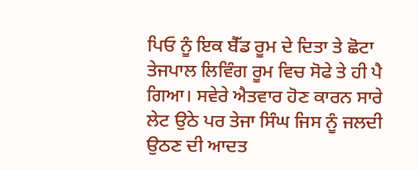ਪਿਓ ਨੂੰ ਇਕ ਬੈੱਡ ਰੂਮ ਦੇ ਦਿਤਾ ਤੇ ਛੋਟਾ ਤੇਜਪਾਲ ਲਿਵਿੰਗ ਰੂਮ ਵਿਚ ਸੋਫੇ ਤੇ ਹੀ ਪੈ ਗਿਆ। ਸਵੇਰੇ ਐਤਵਾਰ ਹੋਣ ਕਾਰਨ ਸਾਰੇ ਲੇਟ ਉਠੇ ਪਰ ਤੇਜਾ ਸਿੰਘ ਜਿਸ ਨੂੰ ਜਲਦੀ ਉਠਣ ਦੀ ਆਦਤ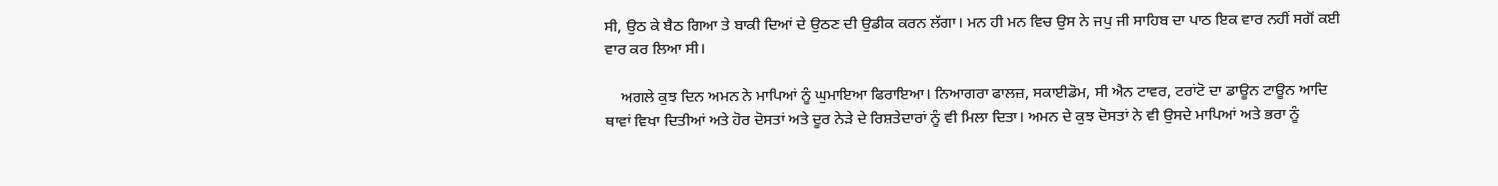ਸੀ, ਉਠ ਕੇ ਬੈਠ ਗਿਆ ਤੇ ਬਾਕੀ ਦਿਆਂ ਦੇ ਉਠਣ ਦੀ ਉਡੀਕ ਕਰਨ ਲੱਗਾ। ਮਨ ਹੀ ਮਨ ਵਿਚ ਉਸ ਨੇ ਜਪੁ ਜੀ ਸਾਹਿਬ ਦਾ ਪਾਠ ਇਕ ਵਾਰ ਨਹੀਂ ਸਗੋਂ ਕਈ ਵਾਰ ਕਰ ਲਿਆ ਸੀ।

    ਅਗਲੇ ਕੁਝ ਦਿਨ ਅਮਨ ਨੇ ਮਾਪਿਆਂ ਨੂੰ ਘੁਮਾਇਆ ਫਿਰਾਇਆ। ਨਿਆਗਰਾ ਫਾਲਜ਼, ਸਕਾਈਡੋਮ, ਸੀ ਐਨ ਟਾਵਰ, ਟਰਾਂਟੋ ਦਾ ਡਾਊਨ ਟਾਊਨ ਆਦਿ ਥਾਵਾਂ ਵਿਖਾ ਦਿਤੀਆਂ ਅਤੇ ਹੋਰ ਦੋਸਤਾਂ ਅਤੇ ਦੂਰ ਨੇੜੇ ਦੇ ਰਿਸ਼ਤੇਦਾਰਾਂ ਨੂੰ ਵੀ ਮਿਲਾ ਦਿਤਾ। ਅਮਨ ਦੇ ਕੁਝ ਦੋਸਤਾਂ ਨੇ ਵੀ ਉਸਦੇ ਮਾਪਿਆਂ ਅਤੇ ਭਰਾ ਨੂੰ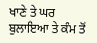ਖਾਣੇ ਤੇ ਘਰ ਬੁਲਾਇਆ ਤੇ ਕੰਮ ਤੋਂ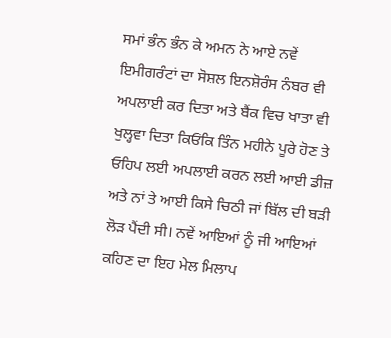ਸਮਾਂ ਭੰਨ ਭੰਨ ਕੇ ਅਮਨ ਨੇ ਆਏ ਨਵੇਂ ਇਮੀਗਰੰਟਾਂ ਦਾ ਸੋਸ਼ਲ ਇਨਸ਼ੋਰੰਸ ਨੰਬਰ ਵੀ ਅਪਲਾਈ ਕਰ ਦਿਤਾ ਅਤੇ ਬੈਂਕ ਵਿਚ ਖਾਤਾ ਵੀ ਖੁਲ੍ਹਵਾ ਦਿਤਾ ਕਿਓਂਕਿ ਤਿੰਨ ਮਹੀਨੇ ਪੂਰੇ ਹੋਣ ਤੇ ਓਹਿਪ ਲਈ ਅਪਲਾਈ ਕਰਨ ਲਈ ਆਈ ਡੀਜ਼ ਅਤੇ ਨਾਂ ਤੇ ਆਈ ਕਿਸੇ ਚਿਠੀ ਜਾਂ ਬਿੱਲ ਦੀ ਬੜੀ ਲੋੜ ਪੈਂਦੀ ਸੀ। ਨਵੇਂ ਆਇਆਂ ਨੂੰ ਜੀ ਆਇਆਂ ਕਹਿਣ ਦਾ ਇਹ ਮੇਲ ਮਿਲਾਪ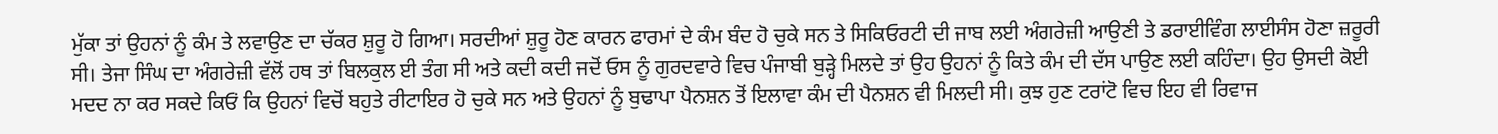ਮੁੱਕਾ ਤਾਂ ਉਹਨਾਂ ਨੂੰ ਕੰਮ ਤੇ ਲਵਾਉਣ ਦਾ ਚੱਕਰ ਸ਼ੁਰੂ ਹੋ ਗਿਆ। ਸਰਦੀਆਂ ਸ਼ੁਰੂ ਹੋਣ ਕਾਰਨ ਫਾਰਮਾਂ ਦੇ ਕੰਮ ਬੰਦ ਹੋ ਚੁਕੇ ਸਨ ਤੇ ਸਿਕਿਓਰਟੀ ਦੀ ਜਾਬ ਲਈ ਅੰਗਰੇਜ਼ੀ ਆਉਣੀ ਤੇ ਡਰਾਈਵਿੰਗ ਲਾਈਸੰਸ ਹੋਣਾ ਜ਼ਰੂਰੀ ਸੀ। ਤੇਜਾ ਸਿੰਘ ਦਾ ਅੰਗਰੇਜ਼ੀ ਵੱਲੋਂ ਹਥ ਤਾਂ ਬਿਲਕੁਲ ਈ ਤੰਗ ਸੀ ਅਤੇ ਕਦੀ ਕਦੀ ਜਦੋਂ ਓਸ ਨੂੰ ਗੁਰਦਵਾਰੇ ਵਿਚ ਪੰਜਾਬੀ ਬੁੜ੍ਹੇ ਮਿਲਦੇ ਤਾਂ ਉਹ ਉਹਨਾਂ ਨੂੰ ਕਿਤੇ ਕੰਮ ਦੀ ਦੱਸ ਪਾਉਣ ਲਈ ਕਹਿੰਦਾ। ਉਹ ਉਸਦੀ ਕੋਈ ਮਦਦ ਨਾ ਕਰ ਸਕਦੇ ਕਿਓਂ ਕਿ ਉਹਨਾਂ ਵਿਚੋਂ ਬਹੁਤੇ ਰੀਟਾਇਰ ਹੋ ਚੁਕੇ ਸਨ ਅਤੇ ਉਹਨਾਂ ਨੂੰ ਬੁਢਾਪਾ ਪੈਨਸ਼ਨ ਤੋਂ ਇਲਾਵਾ ਕੰਮ ਦੀ ਪੈਨਸ਼ਨ ਵੀ ਮਿਲਦੀ ਸੀ। ਕੁਝ ਹੁਣ ਟਰਾਂਟੋ ਵਿਚ ਇਹ ਵੀ ਰਿਵਾਜ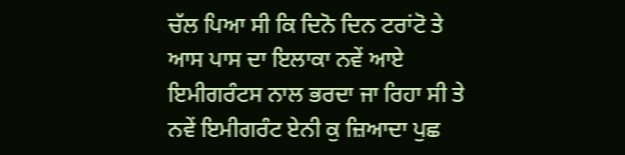ਚੱਲ ਪਿਆ ਸੀ ਕਿ ਦਿਨੋ ਦਿਨ ਟਰਾਂਟੋ ਤੇ ਆਸ ਪਾਸ ਦਾ ਇਲਾਕਾ ਨਵੇਂ ਆਏ ਇਮੀਗਰੰਟਸ ਨਾਲ ਭਰਦਾ ਜਾ ਰਿਹਾ ਸੀ ਤੇ ਨਵੇਂ ਇਮੀਗਰੰਟ ਏਨੀ ਕੁ ਜ਼ਿਆਦਾ ਪੁਛ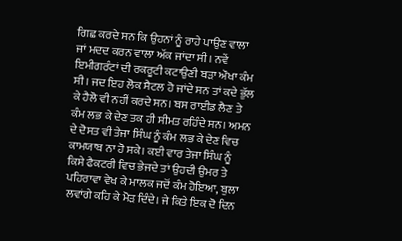ਗਿਛ ਕਰਦੇ ਸਨ ਕਿ ਉਹਨਾਂ ਨੂੰ ਰਾਹੇ ਪਾਉਣ ਵਾਲਾ ਜਾਂ ਮਦਦ ਕਰਨ ਵਾਲਾ ਅੱਕ ਜਾਂਦਾ ਸੀ। ਨਵੇਂ ਇਮੀਗਰੰਟਾਂ ਦੀ ਰਕਰੂਟੀ ਕਟਾਉਣੀ ਬੜਾ ਔਖਾ ਕੰਮ ਸੀ। ਜਦ ਇਹ ਲੋਕ ਸੈਟਲ ਹੋ ਜਾਂਦੇ ਸਨ ਤਾਂ ਕਦੇ ਭੁੱਲ ਕੇ ਹੈਲੋ ਵੀ ਨਹੀਂ ਕਰਦੇ ਸਨ। ਬਸ ਰਾਈਡ ਲੈਣ ਤੇ ਕੰਮ ਲਭ ਕੇ ਦੇਣ ਤਕ ਹੀ ਸੀਮਤ ਰਹਿੰਦੇ ਸਨ। ਅਮਨ ਦੇ ਦੋਸਤ ਵੀ ਤੇਜਾ ਸਿੰਘ ਨੂੰ ਕੰਮ ਲਭ ਕੇ ਦੇਣ ਵਿਚ ਕਾਮਯਾਬ ਨਾ ਹੋ ਸਕੇ। ਕਈ ਵਾਰ ਤੇਜਾ ਸਿੰਘ ਨੂੰ ਕਿਸੇ ਫੈਕਟਰੀ ਵਿਚ ਭੇਜਦੇ ਤਾਂ ਉਹਦੀ ਉਮਰ ਤੇ ਪਹਿਰਾਵਾ ਵੇਖ ਕੇ ਮਾਲਕ ਜਦੋਂ ਕੰਮ ਹੋਇਆ, ਬੁਲਾ ਲਵਾਂਗੇ ਕਹਿ ਕੇ ਮੋੜ ਦਿੰਦੇ। ਜੇ ਕਿਤੇ ਇਕ ਦੋ ਦਿਨ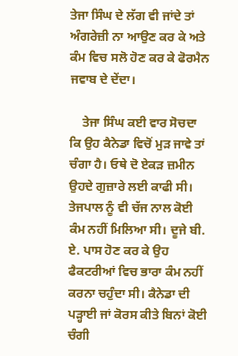ਤੇਜਾ ਸਿੰਘ ਦੇ ਲੱਗ ਵੀ ਜਾਂਦੇ ਤਾਂ ਅੰਗਰੇਜ਼ੀ ਨਾ ਆਉਣ ਕਰ ਕੇ ਅਤੇ ਕੰਮ ਵਿਚ ਸਲੋ ਹੋਣ ਕਰ ਕੇ ਫੋਰਮੈਨ ਜਵਾਬ ਦੇ ਦੇਂਦਾ।

    ਤੇਜਾ ਸਿੰਘ ਕਈ ਵਾਰ ਸੋਚਦਾ ਕਿ ਉਹ ਕੈਨੇਡਾ ਵਿਚੋਂ ਮੁੜ ਜਾਵੇ ਤਾਂ ਚੰਗਾ ਹੈ। ਓਥੇ ਦੋ ਏਕੜ ਜ਼ਮੀਨ ਉਹਦੇ ਗੁਜ਼ਾਰੇ ਲਈ ਕਾਫੀ ਸੀ। ਤੇਜਪਾਲ ਨੂੰ ਵੀ ਚੱਜ ਨਾਲ ਕੋਈ ਕੰਮ ਨਹੀਂ ਮਿਲਿਆ ਸੀ। ਦੂਜੇ ਬੀ. ਏ. ਪਾਸ ਹੋਣ ਕਰ ਕੇ ਉਹ ਫੈਕਟਰੀਆਂ ਵਿਚ ਭਾਰਾ ਕੰਮ ਨਹੀਂ ਕਰਨਾ ਚਹੁੰਦਾ ਸੀ। ਕੈਨੇਡਾ ਦੀ ਪੜ੍ਹਾਈ ਜਾਂ ਕੋਰਸ ਕੀਤੇ ਬਿਨਾਂ ਕੋਈ ਚੰਗੀ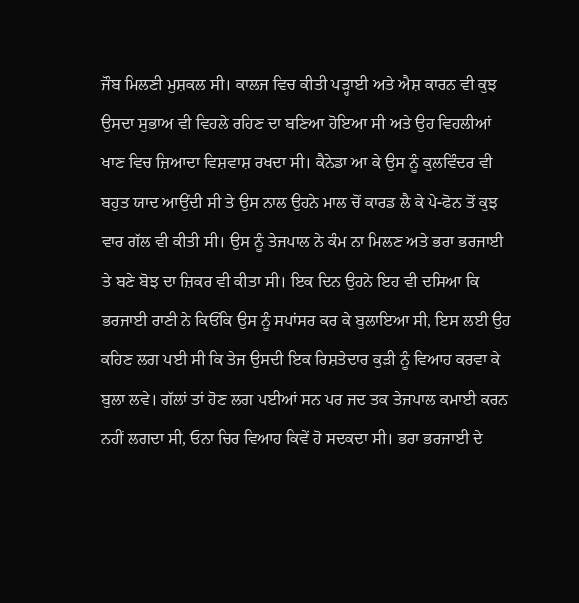ਜੌਬ ਮਿਲਣੀ ਮੁਸ਼ਕਲ ਸੀ। ਕਾਲਜ ਵਿਚ ਕੀਤੀ ਪੜ੍ਹਾਈ ਅਤੇ ਐਸ਼ ਕਾਰਨ ਵੀ ਕੁਝ ਉਸਦਾ ਸੁਭਾਅ ਵੀ ਵਿਹਲੇ ਰਹਿਣ ਦਾ ਬਣਿਆ ਹੋਇਆ ਸੀ ਅਤੇ ਉਹ ਵਿਹਲੀਆਂ ਖਾਣ ਵਿਚ ਜ਼ਿਆਦਾ ਵਿਸ਼ਵਾਸ਼ ਰਖਦਾ ਸੀ। ਕੈਨੇਡਾ ਆ ਕੇ ਉਸ ਨੂੰ ਕੁਲਵਿੰਦਰ ਵੀ ਬਹੁਤ ਯਾਦ ਆਉਂਦੀ ਸੀ ਤੇ ਉਸ ਨਾਲ ਉਹਨੇ ਮਾਲ ਚੋਂ ਕਾਰਡ ਲੈ ਕੇ ਪੇ-ਫੋਨ ਤੋਂ ਕੁਝ ਵਾਰ ਗੱਲ ਵੀ ਕੀਤੀ ਸੀ। ਉਸ ਨੂੰ ਤੇਜਪਾਲ ਨੇ ਕੰਮ ਨਾ ਮਿਲਣ ਅਤੇ ਭਰਾ ਭਰਜਾਈ ਤੇ ਬਣੇ ਬੋਝ ਦਾ ਜ਼ਿਕਰ ਵੀ ਕੀਤਾ ਸੀ। ਇਕ ਦਿਨ ਉਹਨੇ ਇਹ ਵੀ ਦਸਿਆ ਕਿ ਭਰਜਾਈ ਰਾਣੀ ਨੇ ਕਿਓਂਕਿ ਉਸ ਨੂੰ ਸਪਾਂਸਰ ਕਰ ਕੇ ਬੁਲਾਇਆ ਸੀ, ਇਸ ਲਈ ਉਹ ਕਹਿਣ ਲਗ ਪਈ ਸੀ ਕਿ ਤੇਜ ਉਸਦੀ ਇਕ ਰਿਸ਼ਤੇਦਾਰ ਕੁੜੀ ਨੂੰ ਵਿਆਹ ਕਰਵਾ ਕੇ ਬੁਲਾ ਲਵੇ। ਗੱਲਾਂ ਤਾਂ ਹੋਣ ਲਗ ਪਈਆਂ ਸਨ ਪਰ ਜਦ ਤਕ ਤੇਜਪਾਲ ਕਮਾਈ ਕਰਨ ਨਹੀਂ ਲਗਦਾ ਸੀ, ਓਨਾ ਚਿਰ ਵਿਆਹ ਕਿਵੇਂ ਹੋ ਸਦਕਦਾ ਸੀ। ਭਰਾ ਭਰਜਾਈ ਦੇ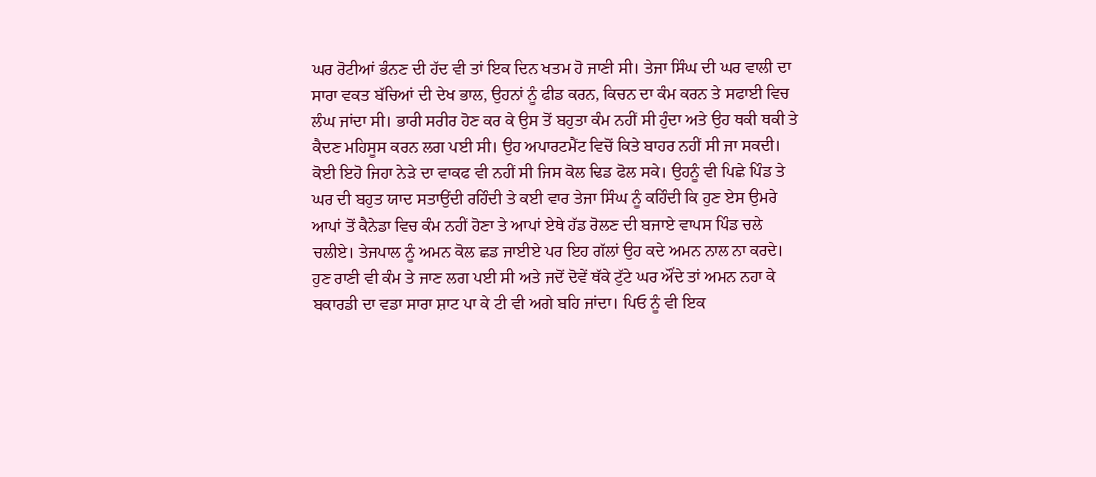ਘਰ ਰੋਟੀਆਂ ਭੰਨਣ ਦੀ ਹੱਦ ਵੀ ਤਾਂ ਇਕ ਦਿਨ ਖਤਮ ਹੋ ਜਾਣੀ ਸੀ। ਤੇਜਾ ਸਿੰਘ ਦੀ ਘਰ ਵਾਲੀ ਦਾ ਸਾਰਾ ਵਕਤ ਬੱਚਿਆਂ ਦੀ ਦੇਖ ਭਾਲ, ਉਹਨਾਂ ਨੂੰ ਫੀਡ ਕਰਨ, ਕਿਚਨ ਦਾ ਕੰਮ ਕਰਨ ਤੇ ਸਫਾਈ ਵਿਚ ਲੰਘ ਜਾਂਦਾ ਸੀ। ਭਾਰੀ ਸਰੀਰ ਹੋਣ ਕਰ ਕੇ ਉਸ ਤੋਂ ਬਹੁਤਾ ਕੰਮ ਨਹੀਂ ਸੀ ਹੁੰਦਾ ਅਤੇ ਉਹ ਥਕੀ ਥਕੀ ਤੇ ਕੈਦਣ ਮਹਿਸੂਸ ਕਰਨ ਲਗ ਪਈ ਸੀ। ਉਹ ਅਪਾਰਟਮੈਂਟ ਵਿਚੋਂ ਕਿਤੇ ਬਾਹਰ ਨਹੀਂ ਸੀ ਜਾ ਸਕਦੀ। ਕੋਈ ਇਹੋ ਜਿਹਾ ਨੇੜੇ ਦਾ ਵਾਕਫ ਵੀ ਨਹੀਂ ਸੀ ਜਿਸ ਕੋਲ ਢਿਡ ਫੋਲ ਸਕੇ। ਉਹਨੂੰ ਵੀ ਪਿਛੇ ਪਿੰਡ ਤੇ ਘਰ ਦੀ ਬਹੁਤ ਯਾਦ ਸਤਾਉਂਦੀ ਰਹਿੰਦੀ ਤੇ ਕਈ ਵਾਰ ਤੇਜਾ ਸਿੰਘ ਨੂੰ ਕਹਿੰਦੀ ਕਿ ਹੁਣ ਏਸ ਉਮਰੇ ਆਪਾਂ ਤੋਂ ਕੈਨੇਡਾ ਵਿਚ ਕੰਮ ਨਹੀਂ ਹੋਣਾ ਤੇ ਆਪਾਂ ਏਥੇ ਹੱਡ ਰੋਲਣ ਦੀ ਬਜਾਏ ਵਾਪਸ ਪਿੰਡ ਚਲੇ ਚਲੀਏ। ਤੇਜਪਾਲ ਨੂੰ ਅਮਨ ਕੋਲ ਛਡ ਜਾਈਏ ਪਰ ਇਹ ਗੱਲਾਂ ਉਹ ਕਦੇ ਅਮਨ ਨਾਲ ਨਾ ਕਰਦੇ। ਹੁਣ ਰਾਣੀ ਵੀ ਕੰਮ ਤੇ ਜਾਣ ਲਗ ਪਈ ਸੀ ਅਤੇ ਜਦੋਂ ਦੋਵੇਂ ਥੱਕੇ ਟੁੱਟੇ ਘਰ ਔਂਦੇ ਤਾਂ ਅਮਨ ਨਹਾ ਕੇ ਬਕਾਰਡੀ ਦਾ ਵਡਾ ਸਾਰਾ ਸ਼ਾਟ ਪਾ ਕੇ ਟੀ ਵੀ ਅਗੇ ਬਹਿ ਜਾਂਦਾ। ਪਿਓ ਨੂੰ ਵੀ ਇਕ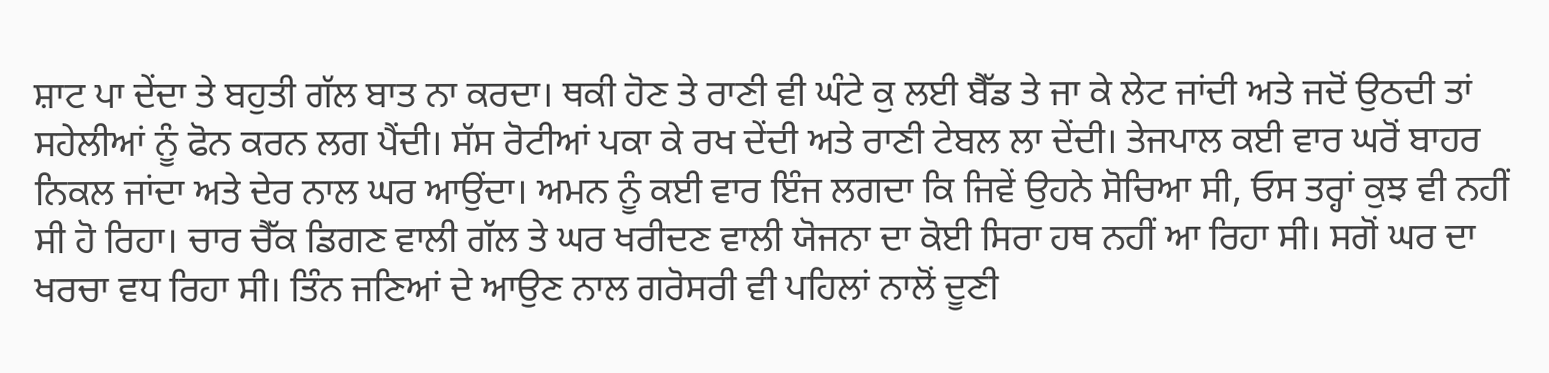ਸ਼ਾਟ ਪਾ ਦੇਂਦਾ ਤੇ ਬਹੁਤੀ ਗੱਲ ਬਾਤ ਨਾ ਕਰਦਾ। ਥਕੀ ਹੋਣ ਤੇ ਰਾਣੀ ਵੀ ਘੰਟੇ ਕੁ ਲਈ ਬੈੱਡ ਤੇ ਜਾ ਕੇ ਲੇਟ ਜਾਂਦੀ ਅਤੇ ਜਦੋਂ ਉਠਦੀ ਤਾਂ ਸਹੇਲੀਆਂ ਨੂੰ ਫੋਨ ਕਰਨ ਲਗ ਪੈਂਦੀ। ਸੱਸ ਰੋਟੀਆਂ ਪਕਾ ਕੇ ਰਖ ਦੇਂਦੀ ਅਤੇ ਰਾਣੀ ਟੇਬਲ ਲਾ ਦੇਂਦੀ। ਤੇਜਪਾਲ ਕਈ ਵਾਰ ਘਰੋਂ ਬਾਹਰ ਨਿਕਲ ਜਾਂਦਾ ਅਤੇ ਦੇਰ ਨਾਲ ਘਰ ਆਉਂਦਾ। ਅਮਨ ਨੂੰ ਕਈ ਵਾਰ ਇੰਜ ਲਗਦਾ ਕਿ ਜਿਵੇਂ ਉਹਨੇ ਸੋਚਿਆ ਸੀ, ਓਸ ਤਰ੍ਹਾਂ ਕੁਝ ਵੀ ਨਹੀਂ ਸੀ ਹੋ ਰਿਹਾ। ਚਾਰ ਚੈੱਕ ਡਿਗਣ ਵਾਲੀ ਗੱਲ ਤੇ ਘਰ ਖਰੀਦਣ ਵਾਲੀ ਯੋਜਨਾ ਦਾ ਕੋਈ ਸਿਰਾ ਹਥ ਨਹੀਂ ਆ ਰਿਹਾ ਸੀ। ਸਗੋਂ ਘਰ ਦਾ ਖਰਚਾ ਵਧ ਰਿਹਾ ਸੀ। ਤਿੰਨ ਜਣਿਆਂ ਦੇ ਆਉਣ ਨਾਲ ਗਰੋਸਰੀ ਵੀ ਪਹਿਲਾਂ ਨਾਲੋਂ ਦੂਣੀ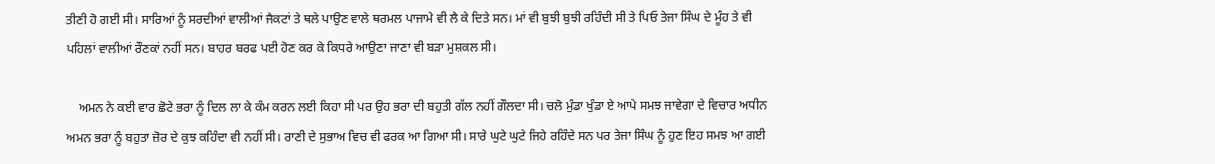ਤੀਣੀ ਹੋ ਗਈ ਸੀ। ਸਾਰਿਆਂ ਨੂੰ ਸਰਦੀਆਂ ਵਾਲੀਆਂ ਜੈਕਟਾਂ ਤੇ ਥਲੇ ਪਾਉਣ ਵਾਲੇ ਥਰਮਲ ਪਾਜਾਮੇ ਵੀ ਲੈ ਕੇ ਦਿਤੇ ਸਨ। ਮਾਂ ਵੀ ਬੁਝੀ ਬੁਝੀ ਰਹਿੰਦੀ ਸੀ ਤੇ ਪਿਓ ਤੇਜਾ ਸਿੰਘ ਦੇ ਮੂੰਹ ਤੇ ਵੀ ਪਹਿਲਾਂ ਵਾਲੀਆਂ ਰੌਣਕਾਂ ਨਹੀਂ ਸਨ। ਬਾਹਰ ਬਰਫ ਪਈ ਹੋਣ ਕਰ ਕੇ ਕਿਧਰੇ ਆਉਣਾ ਜਾਣਾ ਵੀ ਬੜਾ ਮੁਸ਼ਕਲ ਸੀ।

    ਅਮਨ ਨੇ ਕਈ ਵਾਰ ਛੋਟੇ ਭਰਾ ਨੂੰ ਦਿਲ ਲਾ ਕੇ ਕੰਮ ਕਰਨ ਲਈ ਕਿਹਾ ਸੀ ਪਰ ਉਹ ਭਰਾ ਦੀ ਬਹੁਤੀ ਗੱਲ ਨਹੀਂ ਗੌਲਦਾ ਸੀ। ਚਲੋ ਮੁੰਡਾ ਖੁੰਡਾ ਏ ਆਪੇ ਸਮਝ ਜਾਵੇਗਾ ਦੇ ਵਿਚਾਰ ਅਧੀਨ ਅਮਨ ਭਰਾ ਨੂੰ ਬਹੁਤਾ ਜ਼ੋਰ ਦੇ ਕੁਝ ਕਹਿੰਦਾ ਵੀ ਨਹੀਂ ਸੀ। ਰਾਣੀ ਦੇ ਸੁਭਾਅ ਵਿਚ ਵੀ ਫਰਕ ਆ ਗਿਆ ਸੀ। ਸਾਰੇ ਘੁਟੇ ਘੁਟੇ ਜਿਹੇ ਰਹਿੰਦੇ ਸਨ ਪਰ ਤੇਜਾ ਸਿੰਘ ਨੂੰ ਹੁਣ ਇਹ ਸਮਝ ਆ ਗਈ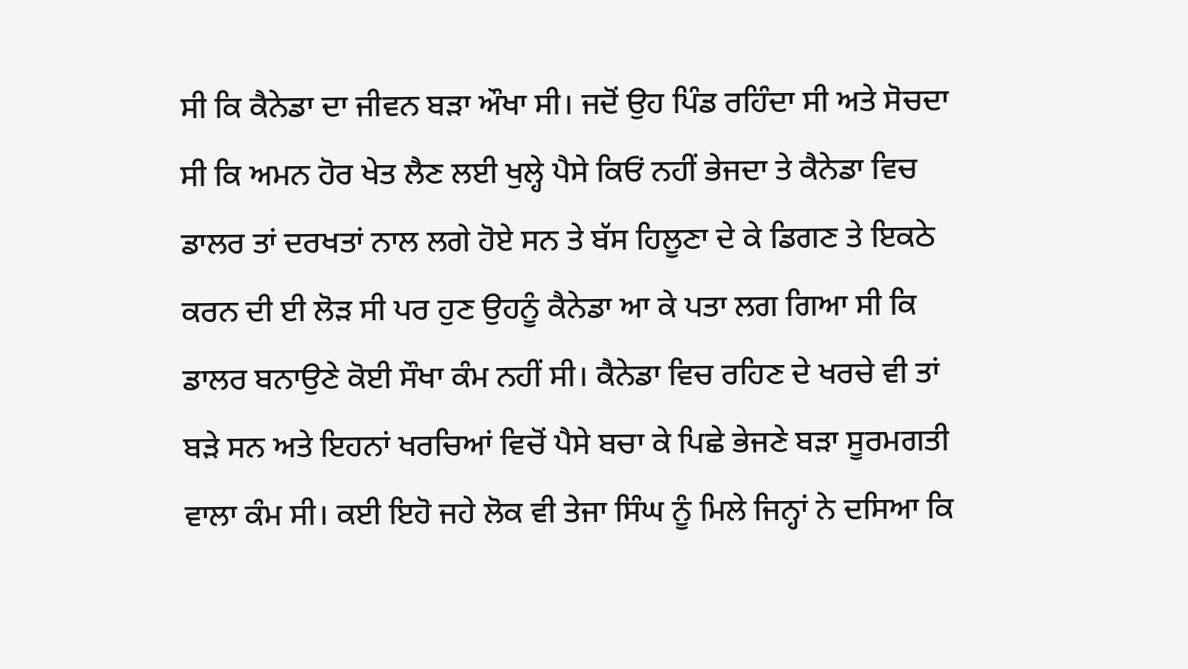ਸੀ ਕਿ ਕੈਨੇਡਾ ਦਾ ਜੀਵਨ ਬੜਾ ਔਖਾ ਸੀ। ਜਦੋਂ ਉਹ ਪਿੰਡ ਰਹਿੰਦਾ ਸੀ ਅਤੇ ਸੋਚਦਾ ਸੀ ਕਿ ਅਮਨ ਹੋਰ ਖੇਤ ਲੈਣ ਲਈ ਖੁਲ੍ਹੇ ਪੈਸੇ ਕਿਓਂ ਨਹੀਂ ਭੇਜਦਾ ਤੇ ਕੈਨੇਡਾ ਵਿਚ ਡਾਲਰ ਤਾਂ ਦਰਖਤਾਂ ਨਾਲ ਲਗੇ ਹੋਏ ਸਨ ਤੇ ਬੱਸ ਹਿਲੂਣਾ ਦੇ ਕੇ ਡਿਗਣ ਤੇ ਇਕਠੇ ਕਰਨ ਦੀ ਈ ਲੋੜ ਸੀ ਪਰ ਹੁਣ ਉਹਨੂੰ ਕੈਨੇਡਾ ਆ ਕੇ ਪਤਾ ਲਗ ਗਿਆ ਸੀ ਕਿ ਡਾਲਰ ਬਨਾਉਣੇ ਕੋਈ ਸੌਖਾ ਕੰਮ ਨਹੀਂ ਸੀ। ਕੈਨੇਡਾ ਵਿਚ ਰਹਿਣ ਦੇ ਖਰਚੇ ਵੀ ਤਾਂ ਬੜੇ ਸਨ ਅਤੇ ਇਹਨਾਂ ਖਰਚਿਆਂ ਵਿਚੋਂ ਪੈਸੇ ਬਚਾ ਕੇ ਪਿਛੇ ਭੇਜਣੇ ਬੜਾ ਸੂਰਮਗਤੀ ਵਾਲਾ ਕੰਮ ਸੀ। ਕਈ ਇਹੋ ਜਹੇ ਲੋਕ ਵੀ ਤੇਜਾ ਸਿੰਘ ਨੂੰ ਮਿਲੇ ਜਿਨ੍ਹਾਂ ਨੇ ਦਸਿਆ ਕਿ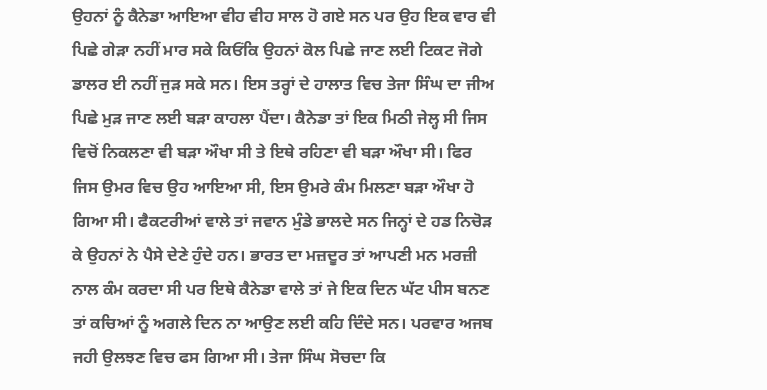ਉਹਨਾਂ ਨੂੰ ਕੈਨੇਡਾ ਆਇਆ ਵੀਹ ਵੀਹ ਸਾਲ ਹੋ ਗਏ ਸਨ ਪਰ ਉਹ ਇਕ ਵਾਰ ਵੀ ਪਿਛੇ ਗੇੜਾ ਨਹੀਂ ਮਾਰ ਸਕੇ ਕਿਓਂਕਿ ਉਹਨਾਂ ਕੋਲ ਪਿਛੇ ਜਾਣ ਲਈ ਟਿਕਟ ਜੋਗੇ ਡਾਲਰ ਈ ਨਹੀਂ ਜੁੜ ਸਕੇ ਸਨ। ਇਸ ਤਰ੍ਹਾਂ ਦੇ ਹਾਲਾਤ ਵਿਚ ਤੇਜਾ ਸਿੰਘ ਦਾ ਜੀਅ ਪਿਛੇ ਮੁੜ ਜਾਣ ਲਈ ਬੜਾ ਕਾਹਲਾ ਪੈਂਦਾ। ਕੈਨੇਡਾ ਤਾਂ ਇਕ ਮਿਠੀ ਜੇਲ੍ਹ ਸੀ ਜਿਸ ਵਿਚੋਂ ਨਿਕਲਣਾ ਵੀ ਬੜਾ ਔਖਾ ਸੀ ਤੇ ਇਥੇ ਰਹਿਣਾ ਵੀ ਬੜਾ ਔਖਾ ਸੀ। ਫਿਰ ਜਿਸ ਉਮਰ ਵਿਚ ਉਹ ਆਇਆ ਸੀ, ਇਸ ਉਮਰੇ ਕੰਮ ਮਿਲਣਾ ਬੜਾ ਔਖਾ ਹੋ ਗਿਆ ਸੀ। ਫੈਕਟਰੀਆਂ ਵਾਲੇ ਤਾਂ ਜਵਾਨ ਮੁੰਡੇ ਭਾਲਦੇ ਸਨ ਜਿਨ੍ਹਾਂ ਦੇ ਹਡ ਨਿਚੋੜ ਕੇ ਉਹਨਾਂ ਨੇ ਪੈਸੇ ਦੇਣੇ ਹੁੰਦੇ ਹਨ। ਭਾਰਤ ਦਾ ਮਜ਼ਦੂਰ ਤਾਂ ਆਪਣੀ ਮਨ ਮਰਜ਼ੀ ਨਾਲ ਕੰਮ ਕਰਦਾ ਸੀ ਪਰ ਇਥੇ ਕੈਨੇਡਾ ਵਾਲੇ ਤਾਂ ਜੇ ਇਕ ਦਿਨ ਘੱਟ ਪੀਸ ਬਨਣ ਤਾਂ ਕਚਿਆਂ ਨੂੰ ਅਗਲੇ ਦਿਨ ਨਾ ਆਉਣ ਲਈ ਕਹਿ ਦਿੰਦੇ ਸਨ। ਪਰਵਾਰ ਅਜਬ ਜਹੀ ਉਲਝਣ ਵਿਚ ਫਸ ਗਿਆ ਸੀ। ਤੇਜਾ ਸਿੰਘ ਸੋਚਦਾ ਕਿ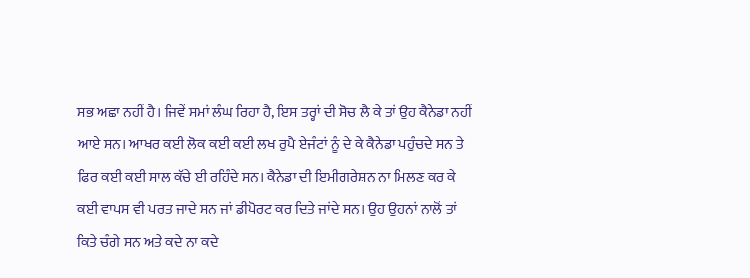ਸਭ ਅਛਾ ਨਹੀਂ ਹੈ। ਜਿਵੇਂ ਸਮਾਂ ਲੰਘ ਰਿਹਾ ਹੈ, ਇਸ ਤਰ੍ਹਾਂ ਦੀ ਸੋਚ ਲੈ ਕੇ ਤਾਂ ਉਹ ਕੈਨੇਡਾ ਨਹੀਂ ਆਏ ਸਨ। ਆਖਰ ਕਈ ਲੋਕ ਕਈ ਕਈ ਲਖ ਰੁਪੈ ਏਜੰਟਾਂ ਨੂੰ ਦੇ ਕੇ ਕੈਨੇਡਾ ਪਹੁੰਚਦੇ ਸਨ ਤੇ ਫਿਰ ਕਈ ਕਈ ਸਾਲ ਕੱਚੇ ਈ ਰਹਿੰਦੇ ਸਨ। ਕੈਨੇਡਾ ਦੀ ਇਮੀਗਰੇਸ਼ਨ ਨਾ ਮਿਲਣ ਕਰ ਕੇ ਕਈ ਵਾਪਸ ਵੀ ਪਰਤ ਜਾਦੇ ਸਨ ਜਾਂ ਡੀਪੋਰਟ ਕਰ ਦਿਤੇ ਜਾਂਦੇ ਸਨ। ਉਹ ਉਹਨਾਂ ਨਾਲੋਂ ਤਾਂ ਕਿਤੇ ਚੰਗੇ ਸਨ ਅਤੇ ਕਦੇ ਨਾ ਕਦੇ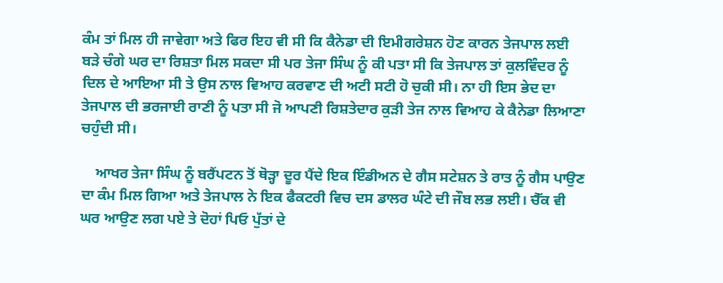ਕੰਮ ਤਾਂ ਮਿਲ ਹੀ ਜਾਵੇਗਾ ਅਤੇ ਫਿਰ ਇਹ ਵੀ ਸੀ ਕਿ ਕੈਨੇਡਾ ਦੀ ਇਮੀਗਰੇਸ਼ਨ ਹੋਣ ਕਾਰਨ ਤੇਜਪਾਲ ਲਈ ਬੜੇ ਚੰਗੇ ਘਰ ਦਾ ਰਿਸ਼ਤਾ ਮਿਲ ਸਕਦਾ ਸੀ ਪਰ ਤੇਜਾ ਸਿੰਘ ਨੂੰ ਕੀ ਪਤਾ ਸੀ ਕਿ ਤੇਜਪਾਲ ਤਾਂ ਕੁਲਵਿੰਦਰ ਨੂੰ ਦਿਲ ਦੇ ਆਇਆ ਸੀ ਤੇ ਉਸ ਨਾਲ ਵਿਆਹ ਕਰਵਾਣ ਦੀ ਅਟੀ ਸਟੀ ਹੋ ਚੁਕੀ ਸੀ। ਨਾ ਹੀ ਇਸ ਭੇਦ ਦਾ ਤੇਜਪਾਲ ਦੀ ਭਰਜਾਈ ਰਾਣੀ ਨੂੰ ਪਤਾ ਸੀ ਜੋ ਆਪਣੀ ਰਿਸ਼ਤੇਦਾਰ ਕੁੜੀ ਤੇਜ ਨਾਲ ਵਿਆਹ ਕੇ ਕੈਨੇਡਾ ਲਿਆਣਾ ਚਹੁੰਦੀ ਸੀ।

    ਆਖਰ ਤੇਜਾ ਸਿੰਘ ਨੂੰ ਬਰੈਂਪਟਨ ਤੋਂ ਥੋੜ੍ਹਾ ਦੂਰ ਪੈਂਦੇ ਇਕ ਇੰਡੀਅਨ ਦੇ ਗੈਸ ਸਟੇਸ਼ਨ ਤੇ ਰਾਤ ਨੂੰ ਗੈਸ ਪਾਉਣ ਦਾ ਕੰਮ ਮਿਲ ਗਿਆ ਅਤੇ ਤੇਜਪਾਲ ਨੇ ਇਕ ਫੈਕਟਰੀ ਵਿਚ ਦਸ ਡਾਲਰ ਘੰਟੇ ਦੀ ਜੌਬ ਲਭ ਲਈ। ਚੈੱਕ ਵੀ ਘਰ ਆਉਣ ਲਗ ਪਏ ਤੇ ਦੋਹਾਂ ਪਿਓ ਪੁੱਤਾਂ ਦੇ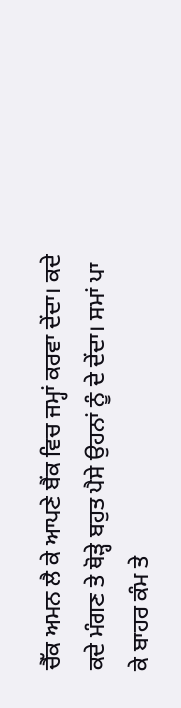ਚੈੱਕ ਅਮਨ ਲੈ ਕੇ ਆਪਣੇ ਬੈਂਕ ਵਿਚ ਜਮ੍ਹਾਂ ਕਰਵਾ ਦੇਂਦਾ। ਕਦੇ ਕਦੇ ਮੰਗਣ ਤੇ ਥੋੜ੍ਹੇ ਬਹੁਤ ਪੈਸੇ ਉਹਨਾਂ ਨੂੰ ਦੇ ਦੇਂਦਾ। ਸਮਾਂ ਪਾ ਕੇ ਬਾਹਰ ਕੰਮ ਤੇ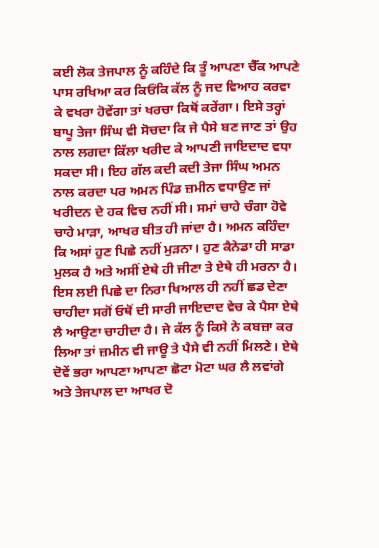ਕਈ ਲੋਕ ਤੇਜਪਾਲ ਨੂੰ ਕਹਿੰਦੇ ਕਿ ਤੂੰ ਆਪਣਾ ਚੈੱਕ ਆਪਣੇ ਪਾਸ ਰਖਿਆ ਕਰ ਕਿਓਂਕਿ ਕੱਲ ਨੂੰ ਜਦ ਵਿਆਹ ਕਰਵਾ ਕੇ ਵਖਰਾ ਹੋਵੇਂਗਾ ਤਾਂ ਖਰਚਾ ਕਿਥੋਂ ਕਰੇਂਗਾ। ਇਸੇ ਤਰ੍ਹਾਂ ਬਾਪੂ ਤੇਜਾ ਸਿੰਘ ਵੀ ਸੋਚਦਾ ਕਿ ਜੇ ਪੈਸੇ ਬਣ ਜਾਣ ਤਾਂ ਉਹ ਨਾਲ ਲਗਦਾ ਕਿੱਲਾ ਖਰੀਦ ਕੇ ਆਪਣੀ ਜਾਇਦਾਦ ਵਧਾ ਸਕਦਾ ਸੀ। ਇਹ ਗੱਲ ਕਦੀ ਕਦੀ ਤੇਜਾ ਸਿੰਘ ਅਮਨ ਨਾਲ ਕਰਦਾ ਪਰ ਅਮਨ ਪਿੰਡ ਜ਼ਮੀਨ ਵਧਾਉਣ ਜਾਂ ਖਰੀਦਨ ਦੇ ਹਕ ਵਿਚ ਨਹੀਂ ਸੀ। ਸਮਾਂ ਚਾਹੇ ਚੰਗਾ ਹੋਵੇ ਚਾਹੇ ਮਾੜਾ, ਆਖਰ ਬੀਤ ਹੀ ਜਾਂਦਾ ਹੈ। ਅਮਨ ਕਹਿੰਦਾ ਕਿ ਅਸਾਂ ਹੁਣ ਪਿਛੇ ਨਹੀਂ ਮੁੜਨਾ। ਹੁਣ ਕੈਨੇਡਾ ਹੀ ਸਾਡਾ ਮੁਲਕ ਹੈ ਅਤੇ ਅਸੀਂ ਏਥੇ ਹੀ ਜੀਣਾ ਤੇ ਏਥੇ ਹੀ ਮਰਨਾ ਹੈ। ਇਸ ਲਈ ਪਿਛੇ ਦਾ ਨਿਰਾ ਖਿਆਲ ਹੀ ਨਹੀਂ ਛਡ ਦੇਣਾ ਚਾਹੀਦਾ ਸਗੋਂ ਓਥੋਂ ਦੀ ਸਾਰੀ ਜਾਇਦਾਦ ਵੇਚ ਕੇ ਪੈਸਾ ਏਥੇ ਲੈ ਆਉਣਾ ਚਾਹੀਦਾ ਹੈ। ਜੇ ਕੱਲ ਨੂੰ ਕਿਸੇ ਨੇ ਕਬਜ਼ਾ ਕਰ ਲਿਆ ਤਾਂ ਜ਼ਮੀਨ ਵੀ ਜਾਊ ਤੇ ਪੈਸੇ ਵੀ ਨਹੀਂ ਮਿਲਣੇ। ਏਥੇ ਦੋਵੇਂ ਭਰਾ ਆਪਣਾ ਆਪਣਾ ਛੋਟਾ ਮੋਟਾ ਘਰ ਲੈ ਲਵਾਂਗੇ ਅਤੇ ਤੇਜਪਾਲ ਦਾ ਆਖਰ ਦੋ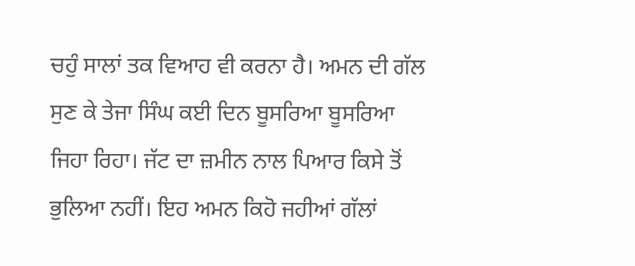ਚਹੁੰ ਸਾਲਾਂ ਤਕ ਵਿਆਹ ਵੀ ਕਰਨਾ ਹੈ। ਅਮਨ ਦੀ ਗੱਲ ਸੁਣ ਕੇ ਤੇਜਾ ਸਿੰਘ ਕਈ ਦਿਨ ਬੂਸਰਿਆ ਬੂਸਰਿਆ ਜਿਹਾ ਰਿਹਾ। ਜੱਟ ਦਾ ਜ਼ਮੀਨ ਨਾਲ ਪਿਆਰ ਕਿਸੇ ਤੋਂ ਭੁਲਿਆ ਨਹੀਂ। ਇਹ ਅਮਨ ਕਿਹੋ ਜਹੀਆਂ ਗੱਲਾਂ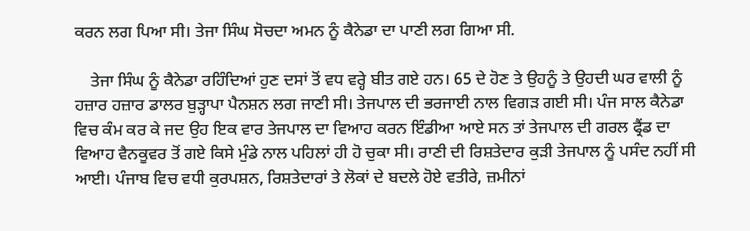ਕਰਨ ਲਗ ਪਿਆ ਸੀ। ਤੇਜਾ ਸਿੰਘ ਸੋਚਦਾ ਅਮਨ ਨੂੰ ਕੈਨੇਡਾ ਦਾ ਪਾਣੀ ਲਗ ਗਿਆ ਸੀ.

    ਤੇਜਾ ਸਿੰਘ ਨੂੰ ਕੈਨੇਡਾ ਰਹਿੰਦਿਆਂ ਹੁਣ ਦਸਾਂ ਤੋਂ ਵਧ ਵਰ੍ਹੇ ਬੀਤ ਗਏ ਹਨ। 65 ਦੇ ਹੋਣ ਤੇ ਉਹਨੂੰ ਤੇ ਉਹਦੀ ਘਰ ਵਾਲੀ ਨੂੰ ਹਜ਼ਾਰ ਹਜ਼ਾਰ ਡਾਲਰ ਬੁੜ੍ਹਾਪਾ ਪੈਨਸ਼ਨ ਲਗ ਜਾਣੀ ਸੀ। ਤੇਜਪਾਲ ਦੀ ਭਰਜਾਈ ਨਾਲ ਵਿਗੜ ਗਈ ਸੀ। ਪੰਜ ਸਾਲ ਕੈਨੇਡਾ ਵਿਚ ਕੰਮ ਕਰ ਕੇ ਜਦ ਉਹ ਇਕ ਵਾਰ ਤੇਜਪਾਲ ਦਾ ਵਿਆਹ ਕਰਨ ਇੰਡੀਆ ਆਏ ਸਨ ਤਾਂ ਤੇਜਪਾਲ ਦੀ ਗਰਲ ਫ੍ਰੈਂਡ ਦਾ ਵਿਆਹ ਵੈਨਕੂਵਰ ਤੋਂ ਗਏ ਕਿਸੇ ਮੁੰਡੇ ਨਾਲ ਪਹਿਲਾਂ ਹੀ ਹੋ ਚੁਕਾ ਸੀ। ਰਾਣੀ ਦੀ ਰਿਸ਼ਤੇਦਾਰ ਕੁੜੀ ਤੇਜਪਾਲ ਨੂੰ ਪਸੰਦ ਨਹੀਂ ਸੀ ਆਈ। ਪੰਜਾਬ ਵਿਚ ਵਧੀ ਕੁਰਪਸ਼ਨ, ਰਿਸ਼ਤੇਦਾਰਾਂ ਤੇ ਲੋਕਾਂ ਦੇ ਬਦਲੇ ਹੋਏ ਵਤੀਰੇ, ਜ਼ਮੀਨਾਂ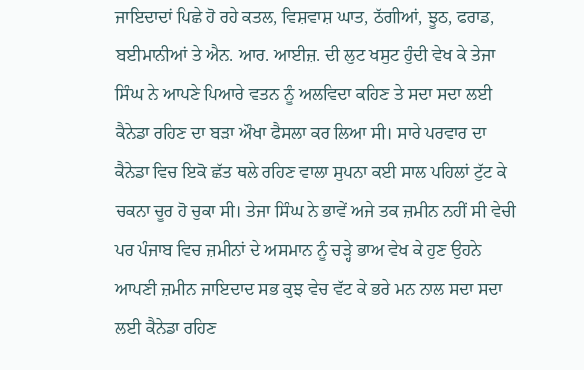ਜਾਇਦਾਦਾਂ ਪਿਛੇ ਹੋ ਰਹੇ ਕਤਲ, ਵਿਸ਼ਵਾਸ਼ ਘਾਤ, ਠੱਗੀਆਂ, ਝੂਠ, ਫਰਾਡ, ਬਈਮਾਨੀਆਂ ਤੇ ਐਨ. ਆਰ. ਆਈਜ਼. ਦੀ ਲੁਟ ਖਸੁਟ ਹੁੰਦੀ ਵੇਖ ਕੇ ਤੇਜਾ ਸਿੰਘ ਨੇ ਆਪਣੇ ਪਿਆਰੇ ਵਤਨ ਨੂੰ ਅਲਵਿਦਾ ਕਹਿਣ ਤੇ ਸਦਾ ਸਦਾ ਲਈ ਕੈਨੇਡਾ ਰਹਿਣ ਦਾ ਬੜਾ ਔਖਾ ਫੈਸਲਾ ਕਰ ਲਿਆ ਸੀ। ਸਾਰੇ ਪਰਵਾਰ ਦਾ ਕੈਨੇਡਾ ਵਿਚ ਇਕੋ ਛੱਤ ਥਲੇ ਰਹਿਣ ਵਾਲਾ ਸੁਪਨਾ ਕਈ ਸਾਲ ਪਹਿਲਾਂ ਟੁੱਟ ਕੇ ਚਕਨਾ ਚੂਰ ਹੋ ਚੁਕਾ ਸੀ। ਤੇਜਾ ਸਿੰਘ ਨੇ ਭਾਵੇਂ ਅਜੇ ਤਕ ਜ਼ਮੀਨ ਨਹੀਂ ਸੀ ਵੇਚੀ ਪਰ ਪੰਜਾਬ ਵਿਚ ਜ਼ਮੀਨਾਂ ਦੇ ਅਸਮਾਨ ਨੂੰ ਚੜ੍ਹੇ ਭਾਅ ਵੇਖ ਕੇ ਹੁਣ ਉਹਨੇ ਆਪਣੀ ਜ਼ਮੀਨ ਜਾਇਦਾਦ ਸਭ ਕੁਝ ਵੇਚ ਵੱਟ ਕੇ ਭਰੇ ਮਨ ਨਾਲ ਸਦਾ ਸਦਾ ਲਈ ਕੈਨੇਡਾ ਰਹਿਣ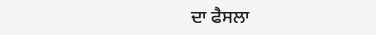ਦਾ ਫੈਸਲਾ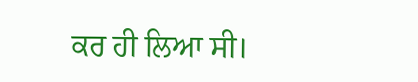ਕਰ ਹੀ ਲਿਆ ਸੀ।